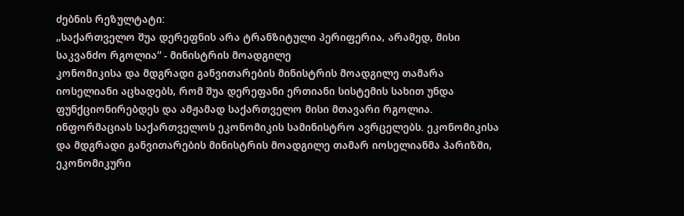ძებნის რეზულტატი:
„საქართველო შუა დერეფნის არა ტრანზიტული პერიფერია, არამედ, მისი საკვანძო რგოლია“ - მინისტრის მოადგილე
კონომიკისა და მდგრადი განვითარების მინისტრის მოადგილე თამარა იოსელიანი აცხადებს, რომ შუა დერეფანი ერთიანი სისტემის სახით უნდა ფუნქციონირებდეს და ამჟამად საქართველო მისი მთავარი რგოლია. ინფორმაციას საქართველოს ეკონომიკის სამინისტრო ავრცელებს. ეკონომიკისა და მდგრადი განვითარების მინისტრის მოადგილე თამარ იოსელიანმა პარიზში, ეკონომიკური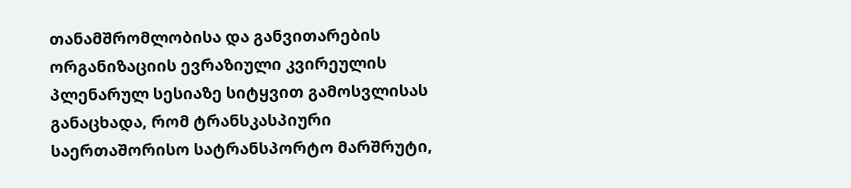თანამშრომლობისა და განვითარების ორგანიზაციის ევრაზიული კვირეულის პლენარულ სესიაზე სიტყვით გამოსვლისას განაცხადა, რომ ტრანსკასპიური საერთაშორისო სატრანსპორტო მარშრუტი,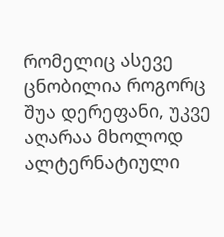რომელიც ასევე ცნობილია როგორც შუა დერეფანი, უკვე აღარაა მხოლოდ ალტერნატიული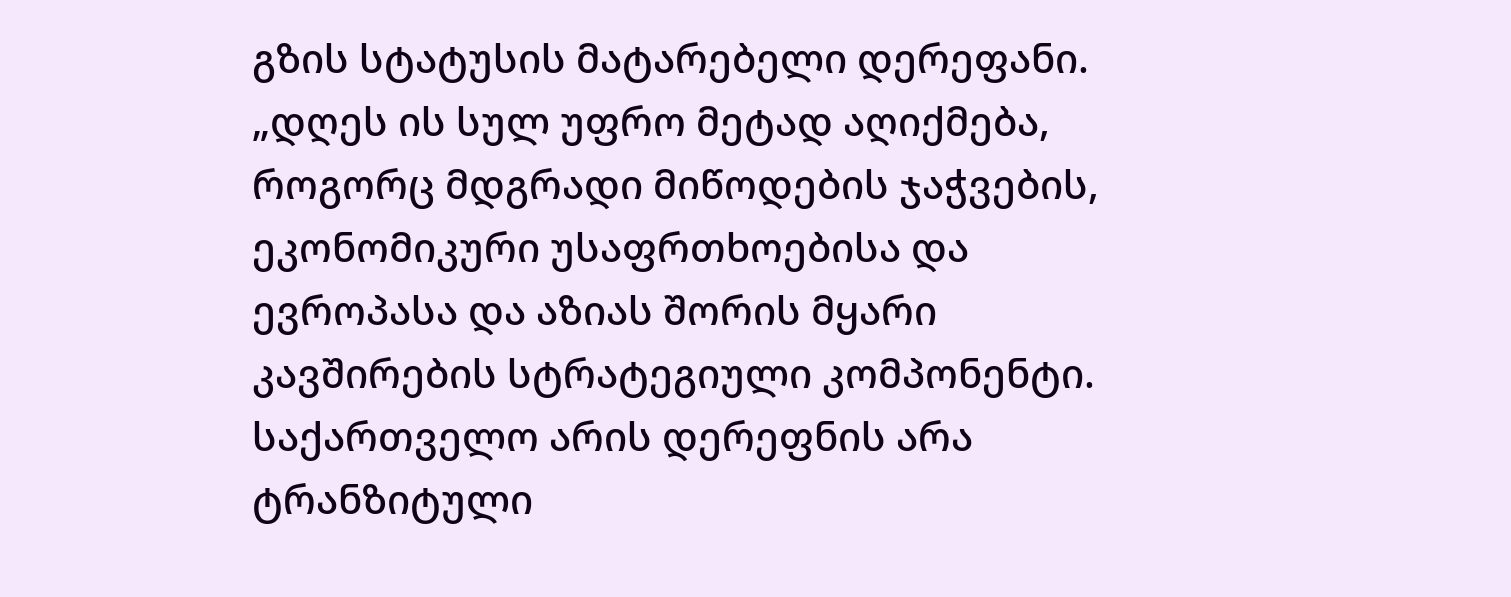გზის სტატუსის მატარებელი დერეფანი. „დღეს ის სულ უფრო მეტად აღიქმება, როგორც მდგრადი მიწოდების ჯაჭვების, ეკონომიკური უსაფრთხოებისა და ევროპასა და აზიას შორის მყარი კავშირების სტრატეგიული კომპონენტი. საქართველო არის დერეფნის არა ტრანზიტული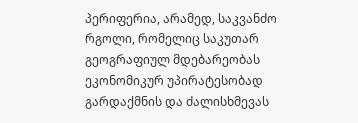პერიფერია, არამედ, საკვანძო რგოლი, რომელიც საკუთარ გეოგრაფიულ მდებარეობას ეკონომიკურ უპირატესობად გარდაქმნის და ძალისხმევას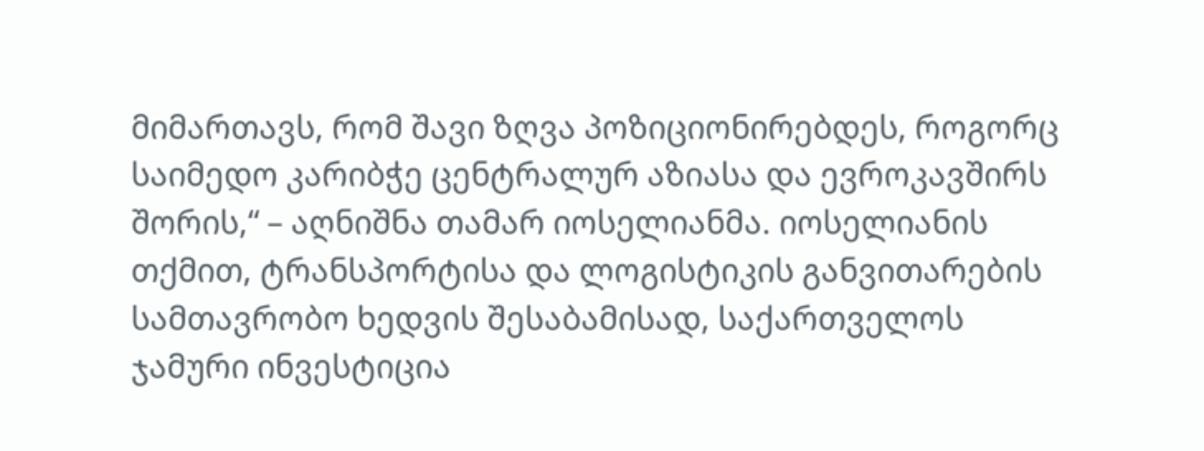მიმართავს, რომ შავი ზღვა პოზიციონირებდეს, როგორც საიმედო კარიბჭე ცენტრალურ აზიასა და ევროკავშირს შორის,“ – აღნიშნა თამარ იოსელიანმა. იოსელიანის თქმით, ტრანსპორტისა და ლოგისტიკის განვითარების სამთავრობო ხედვის შესაბამისად, საქართველოს ჯამური ინვესტიცია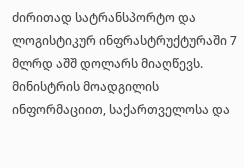ძირითად სატრანსპორტო და ლოგისტიკურ ინფრასტრუქტურაში 7 მლრდ აშშ დოლარს მიაღწევს. მინისტრის მოადგილის ინფორმაციით, საქართველოსა და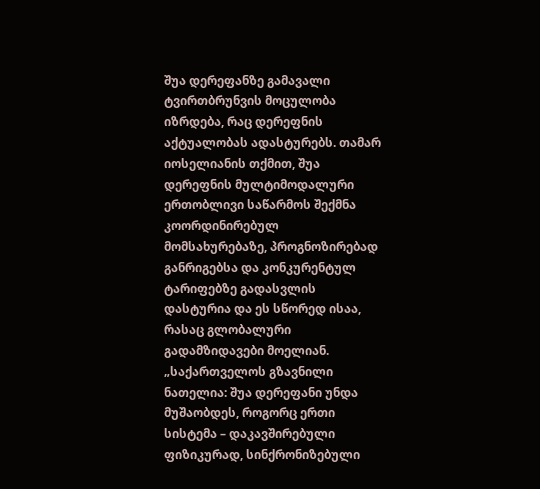შუა დერეფანზე გამავალი ტვირთბრუნვის მოცულობა იზრდება, რაც დერეფნის აქტუალობას ადასტურებს. თამარ იოსელიანის თქმით, შუა დერეფნის მულტიმოდალური ერთობლივი საწარმოს შექმნა კოორდინირებულ მომსახურებაზე, პროგნოზირებად განრიგებსა და კონკურენტულ ტარიფებზე გადასვლის დასტურია და ეს სწორედ ისაა, რასაც გლობალური გადამზიდავები მოელიან. „საქართველოს გზავნილი ნათელია: შუა დერეფანი უნდა მუშაობდეს, როგორც ერთი სისტემა – დაკავშირებული ფიზიკურად, სინქრონიზებული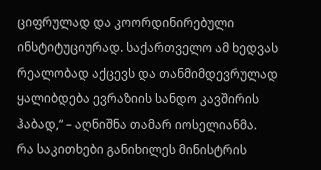ციფრულად და კოორდინირებული ინსტიტუციურად. საქართველო ამ ხედვას რეალობად აქცევს და თანმიმდევრულად ყალიბდება ევრაზიის სანდო კავშირის ჰაბად,“ – აღნიშნა თამარ იოსელიანმა.
რა საკითხები განიხილეს მინისტრის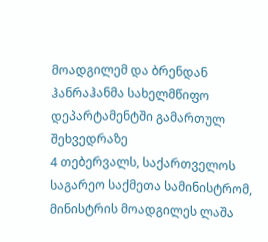მოადგილემ და ბრენდან ჰანრაჰანმა სახელმწიფო დეპარტამენტში გამართულ შეხვედრაზე
4 თებერვალს, საქართველოს საგარეო საქმეთა სამინისტრომ, მინისტრის მოადგილეს ლაშა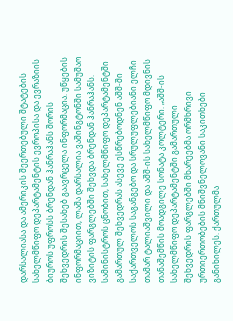დარსალიასა და ამერიკის შეერთებული შტატების სახელმწიფო დეპარტამენტის ევროპისა და ევრაზიის ბიუროს უფროსს ბრენდან ჰანრაჰანს შორის შეხვედრის შესახებ გაავრცელა ინფორმაცია. უწყების ინფორმაციით, ლაშა დარსალია ვაშინგტონში სამუშაო ვიზიტის ფარგლებში შეხვდა ბრენდან ჰანრაჰანს. სამინისტროს ცნობით, სახელმწიფო დეპარტამენტში გამართულ შეხვედრას ასევე ესწრებოდნენ აშშ-ში საქართველოს საგანგებო და სრულუფლებიანი ელჩი თამარ ტალიაშვილი და აშშ-ის სახელმწიფო მდივნის თანაშემწის მოადგილე სონატა კოლტერი. „აშშ-ის სახელმწიფო დეპარტამენტში გამართული შეხვედრის ფარგლებში მხარეებმა ორმხრივი ურთიერთობების მნიშვნელოვანი საკითხები განიხილეს. ქართულმა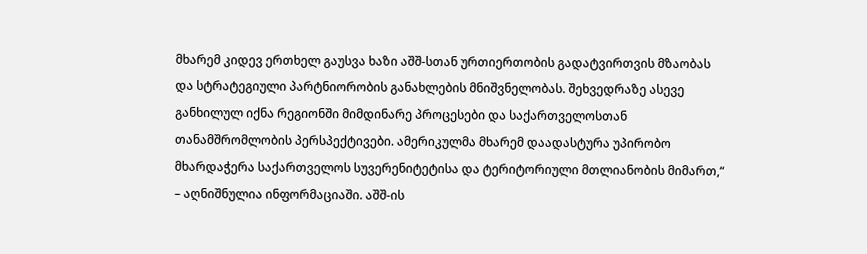მხარემ კიდევ ერთხელ გაუსვა ხაზი აშშ-სთან ურთიერთობის გადატვირთვის მზაობას და სტრატეგიული პარტნიორობის განახლების მნიშვნელობას. შეხვედრაზე ასევე განხილულ იქნა რეგიონში მიმდინარე პროცესები და საქართველოსთან თანამშრომლობის პერსპექტივები. ამერიკულმა მხარემ დაადასტურა უპირობო მხარდაჭერა საქართველოს სუვერენიტეტისა და ტერიტორიული მთლიანობის მიმართ,“ – აღნიშნულია ინფორმაციაში. აშშ-ის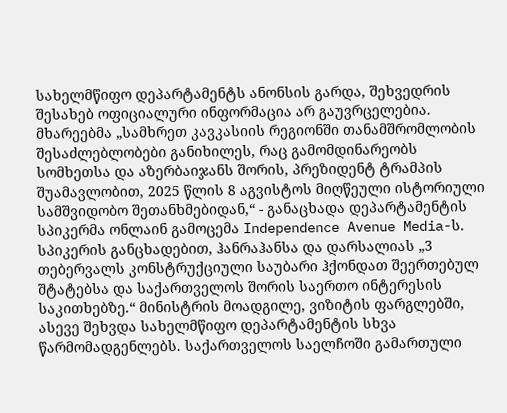სახელმწიფო დეპარტამენტს ანონსის გარდა, შეხვედრის შესახებ ოფიციალური ინფორმაცია არ გაუვრცელებია. მხარეებმა „სამხრეთ კავკასიის რეგიონში თანამშრომლობის შესაძლებლობები განიხილეს, რაც გამომდინარეობს სომხეთსა და აზერბაიჯანს შორის, პრეზიდენტ ტრამპის შუამავლობით, 2025 წლის 8 აგვისტოს მიღწეული ისტორიული სამშვიდობო შეთანხმებიდან,“ - განაცხადა დეპარტამენტის სპიკერმა ონლაინ გამოცემა Independence Avenue Media-ს. სპიკერის განცხადებით, ჰანრაჰანსა და დარსალიას „3 თებერვალს კონსტრუქციული საუბარი ჰქონდათ შეერთებულ შტატებსა და საქართველოს შორის საერთო ინტერესის საკითხებზე.“ მინისტრის მოადგილე, ვიზიტის ფარგლებში, ასევე შეხვდა სახელმწიფო დეპარტამენტის სხვა წარმომადგენლებს. საქართველოს საელჩოში გამართული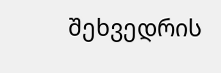შეხვედრის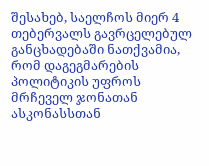შესახებ, საელჩოს მიერ 4 თებერვალს გავრცელებულ განცხადებაში ნათქვამია, რომ დაგეგმარების პოლიტიკის უფროს მრჩეველ ჯონათან ასკონასსთან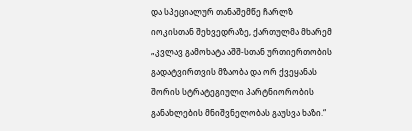და სპეციალურ თანაშემწე ჩარლზ იოკისთან შეხვედრაზე, ქართულმა მხარემ „კვლავ გამოხატა აშშ-სთან ურთიერთობის გადატვირთვის მზაობა და ორ ქვეყანას შორის სტრატეგიული პარტნიორობის განახლების მნიშვნელობას გაუსვა ხაზი.“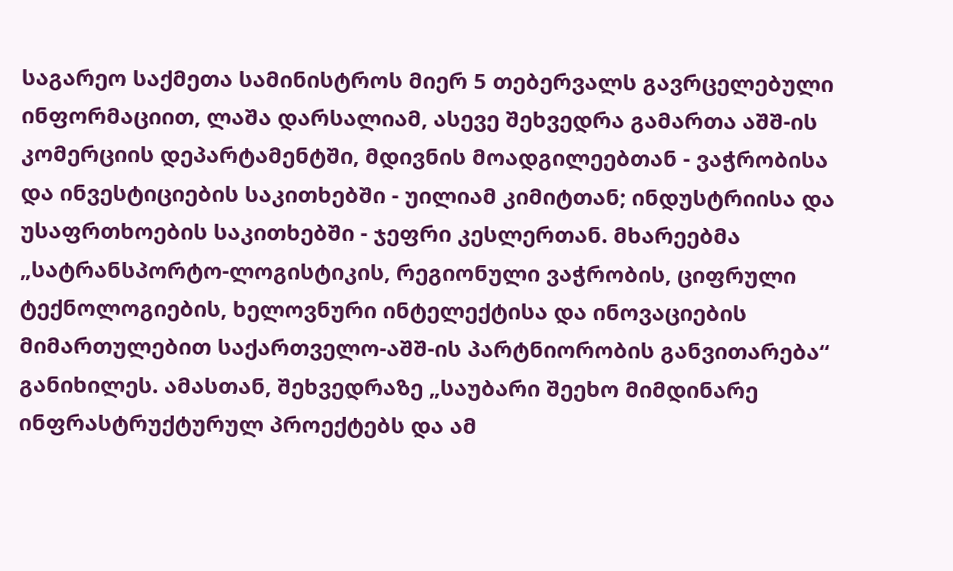საგარეო საქმეთა სამინისტროს მიერ 5 თებერვალს გავრცელებული ინფორმაციით, ლაშა დარსალიამ, ასევე შეხვედრა გამართა აშშ-ის კომერციის დეპარტამენტში, მდივნის მოადგილეებთან - ვაჭრობისა და ინვესტიციების საკითხებში - უილიამ კიმიტთან; ინდუსტრიისა და უსაფრთხოების საკითხებში - ჯეფრი კესლერთან. მხარეებმა „სატრანსპორტო-ლოგისტიკის, რეგიონული ვაჭრობის, ციფრული ტექნოლოგიების, ხელოვნური ინტელექტისა და ინოვაციების მიმართულებით საქართველო-აშშ-ის პარტნიორობის განვითარება“ განიხილეს. ამასთან, შეხვედრაზე „საუბარი შეეხო მიმდინარე ინფრასტრუქტურულ პროექტებს და ამ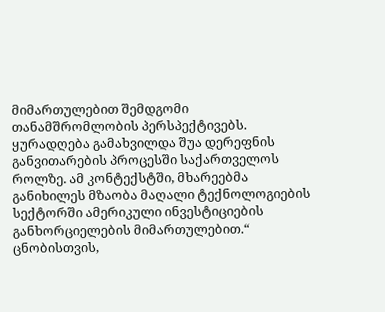მიმართულებით შემდგომი თანამშრომლობის პერსპექტივებს. ყურადღება გამახვილდა შუა დერეფნის განვითარების პროცესში საქართველოს როლზე. ამ კონტექსტში, მხარეებმა განიხილეს მზაობა მაღალი ტექნოლოგიების სექტორში ამერიკული ინვესტიციების განხორციელების მიმართულებით.“ ცნობისთვის,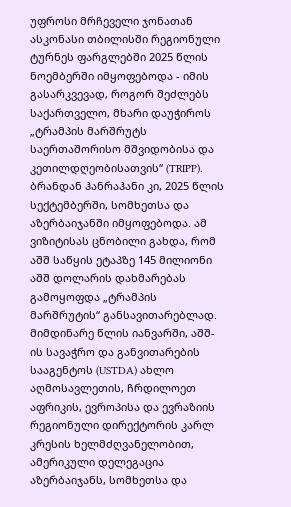უფროსი მრჩეველი ჯონათან ასკონასი თბილისში რეგიონული ტურნეს ფარგლებში 2025 წლის ნოემბერში იმყოფებოდა - იმის გასარკვევად, როგორ შეძლებს საქართველო, მხარი დაუჭიროს „ტრამპის მარშრუტს საერთაშორისო მშვიდობისა და კეთილდღეობისათვის“ (TRIPP). ბრანდან ჰანრაჰანი კი, 2025 წლის სექტემბერში, სომხეთსა და აზერბაიჯანში იმყოფებოდა. ამ ვიზიტისას ცნობილი გახდა, რომ აშშ საწყის ეტაპზე 145 მილიონი აშშ დოლარის დახმარებას გამოყოფდა „ტრამპის მარშრუტის“ განსავითარებლად. მიმდინარე წლის იანვარში, აშშ-ის სავაჭრო და განვითარების სააგენტოს (USTDA) ახლო აღმოსავლეთის, ჩრდილოეთ აფრიკის, ევროპისა და ევრაზიის რეგიონული დირექტორის კარლ კრესის ხელმძღვანელობით, ამერიკული დელეგაცია აზერბაიჯანს, სომხეთსა და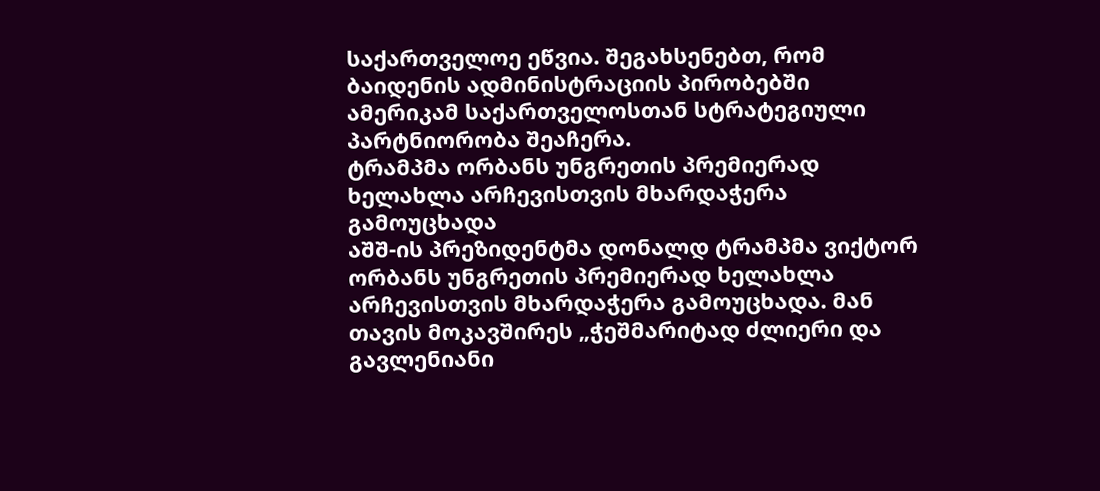საქართველოე ეწვია. შეგახსენებთ, რომ ბაიდენის ადმინისტრაციის პირობებში ამერიკამ საქართველოსთან სტრატეგიული პარტნიორობა შეაჩერა.
ტრამპმა ორბანს უნგრეთის პრემიერად ხელახლა არჩევისთვის მხარდაჭერა გამოუცხადა
აშშ-ის პრეზიდენტმა დონალდ ტრამპმა ვიქტორ ორბანს უნგრეთის პრემიერად ხელახლა არჩევისთვის მხარდაჭერა გამოუცხადა. მან თავის მოკავშირეს „ჭეშმარიტად ძლიერი და გავლენიანი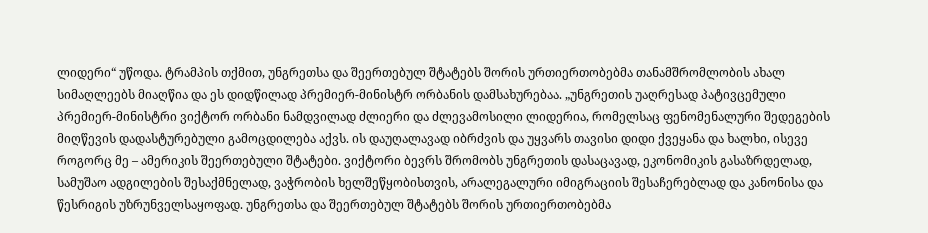ლიდერი“ უწოდა. ტრამპის თქმით, უნგრეთსა და შეერთებულ შტატებს შორის ურთიერთობებმა თანამშრომლობის ახალ სიმაღლეებს მიაღწია და ეს დიდწილად პრემიერ-მინისტრ ორბანის დამსახურებაა. „უნგრეთის უაღრესად პატივცემული პრემიერ-მინისტრი ვიქტორ ორბანი ნამდვილად ძლიერი და ძლევამოსილი ლიდერია, რომელსაც ფენომენალური შედეგების მიღწევის დადასტურებული გამოცდილება აქვს. ის დაუღალავად იბრძვის და უყვარს თავისი დიდი ქვეყანა და ხალხი, ისევე როგორც მე – ამერიკის შეერთებული შტატები. ვიქტორი ბევრს შრომობს უნგრეთის დასაცავად, ეკონომიკის გასაზრდელად, სამუშაო ადგილების შესაქმნელად, ვაჭრობის ხელშეწყობისთვის, არალეგალური იმიგრაციის შესაჩერებლად და კანონისა და წესრიგის უზრუნველსაყოფად. უნგრეთსა და შეერთებულ შტატებს შორის ურთიერთობებმა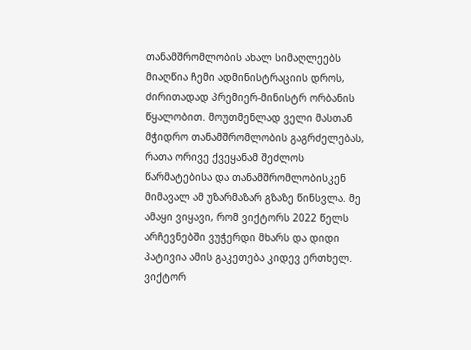თანამშრომლობის ახალ სიმაღლეებს მიაღწია ჩემი ადმინისტრაციის დროს, ძირითადად პრემიერ-მინისტრ ორბანის წყალობით. მოუთმენლად ველი მასთან მჭიდრო თანამშრომლობის გაგრძელებას, რათა ორივე ქვეყანამ შეძლოს წარმატებისა და თანამშრომლობისკენ მიმავალ ამ უზარმაზარ გზაზე წინსვლა. მე ამაყი ვიყავი, რომ ვიქტორს 2022 წელს არჩევნებში ვუჭერდი მხარს და დიდი პატივია ამის გაკეთება კიდევ ერთხელ. ვიქტორ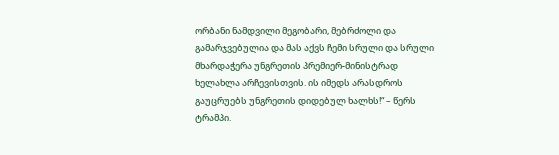ორბანი ნამდვილი მეგობარი, მებრძოლი და გამარჯვებულია და მას აქვს ჩემი სრული და სრული მხარდაჭერა უნგრეთის პრემიერ-მინისტრად ხელახლა არჩევისთვის. ის იმედს არასდროს გაუცრუებს უნგრეთის დიდებულ ხალხს!“ – წერს ტრამპი.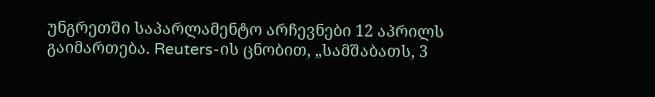უნგრეთში საპარლამენტო არჩევნები 12 აპრილს გაიმართება. Reuters-ის ცნობით, „სამშაბათს, 3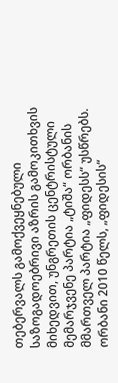თებერვალს გამოქვეყნებული საზოგადოებრივი აზრის გამოკითხვის მიხედვით, უნგრეთის ცენტრისტული მემარჯვენე პარტია „ტიშა“ ორბანის მმართველ პარტია „ფიდესს“ უსწრებს. ორბანი 2010 წელს, „ფიდესის“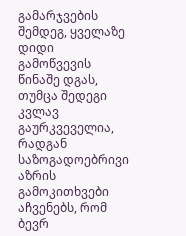გამარჯვების შემდეგ, ყველაზე დიდი გამოწვევის წინაშე დგას, თუმცა შედეგი კვლავ გაურკვეველია, რადგან საზოგადოებრივი აზრის გამოკითხვები აჩვენებს, რომ ბევრ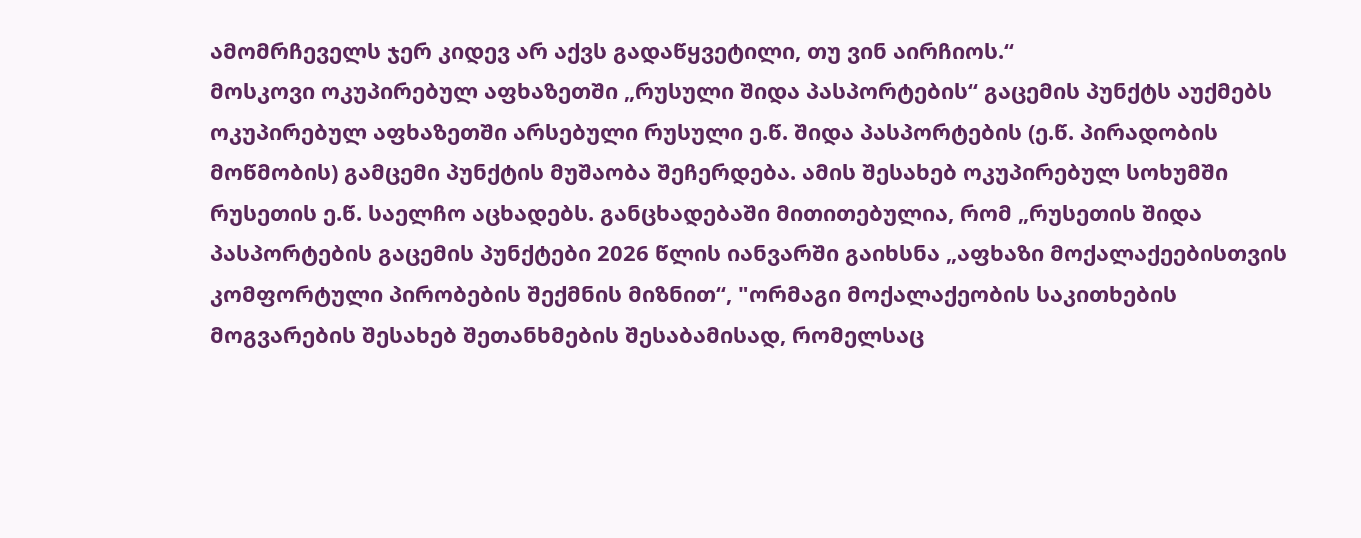ამომრჩეველს ჯერ კიდევ არ აქვს გადაწყვეტილი, თუ ვინ აირჩიოს.“
მოსკოვი ოკუპირებულ აფხაზეთში „რუსული შიდა პასპორტების“ გაცემის პუნქტს აუქმებს
ოკუპირებულ აფხაზეთში არსებული რუსული ე.წ. შიდა პასპორტების (ე.წ. პირადობის მოწმობის) გამცემი პუნქტის მუშაობა შეჩერდება. ამის შესახებ ოკუპირებულ სოხუმში რუსეთის ე.წ. საელჩო აცხადებს. განცხადებაში მითითებულია, რომ „რუსეთის შიდა პასპორტების გაცემის პუნქტები 2026 წლის იანვარში გაიხსნა „აფხაზი მოქალაქეებისთვის კომფორტული პირობების შექმნის მიზნით“, "ორმაგი მოქალაქეობის საკითხების მოგვარების შესახებ შეთანხმების შესაბამისად, რომელსაც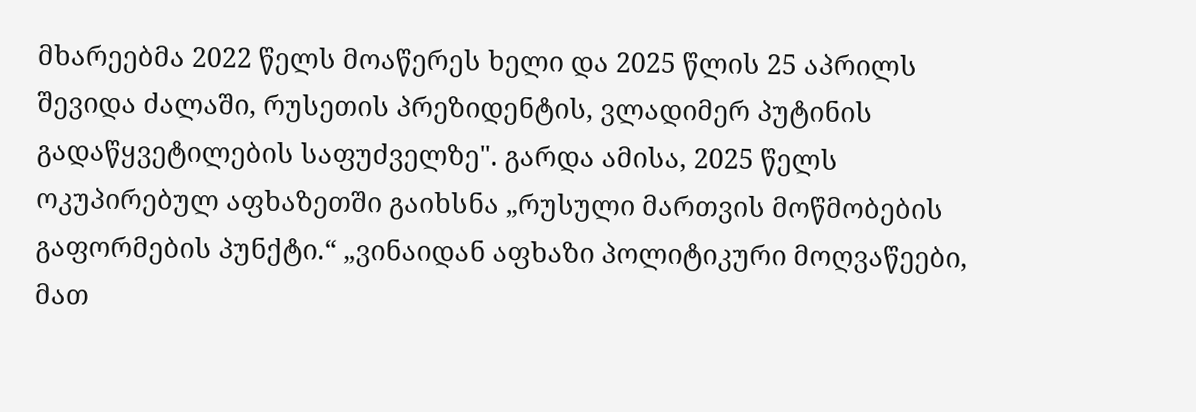მხარეებმა 2022 წელს მოაწერეს ხელი და 2025 წლის 25 აპრილს შევიდა ძალაში, რუსეთის პრეზიდენტის, ვლადიმერ პუტინის გადაწყვეტილების საფუძველზე". გარდა ამისა, 2025 წელს ოკუპირებულ აფხაზეთში გაიხსნა „რუსული მართვის მოწმობების გაფორმების პუნქტი.“ „ვინაიდან აფხაზი პოლიტიკური მოღვაწეები, მათ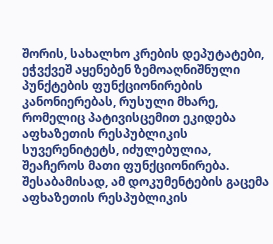შორის, სახალხო კრების დეპუტატები, ეჭვქვეშ აყენებენ ზემოაღნიშნული პუნქტების ფუნქციონირების კანონიერებას, რუსული მხარე, რომელიც პატივისცემით ეკიდება აფხაზეთის რესპუბლიკის სუვერენიტეტს, იძულებულია, შეაჩეროს მათი ფუნქციონირება. შესაბამისად, ამ დოკუმენტების გაცემა აფხაზეთის რესპუბლიკის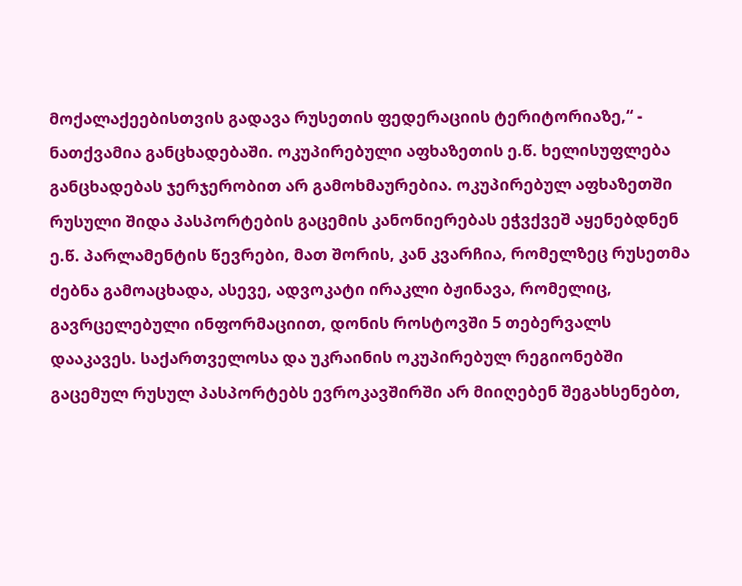მოქალაქეებისთვის გადავა რუსეთის ფედერაციის ტერიტორიაზე,“ - ნათქვამია განცხადებაში. ოკუპირებული აფხაზეთის ე.წ. ხელისუფლება განცხადებას ჯერჯერობით არ გამოხმაურებია. ოკუპირებულ აფხაზეთში რუსული შიდა პასპორტების გაცემის კანონიერებას ეჭვქვეშ აყენებდნენ ე.წ. პარლამენტის წევრები, მათ შორის, კან კვარჩია, რომელზეც რუსეთმა ძებნა გამოაცხადა, ასევე, ადვოკატი ირაკლი ბჟინავა, რომელიც, გავრცელებული ინფორმაციით, დონის როსტოვში 5 თებერვალს დააკავეს. საქართველოსა და უკრაინის ოკუპირებულ რეგიონებში გაცემულ რუსულ პასპორტებს ევროკავშირში არ მიიღებენ შეგახსენებთ,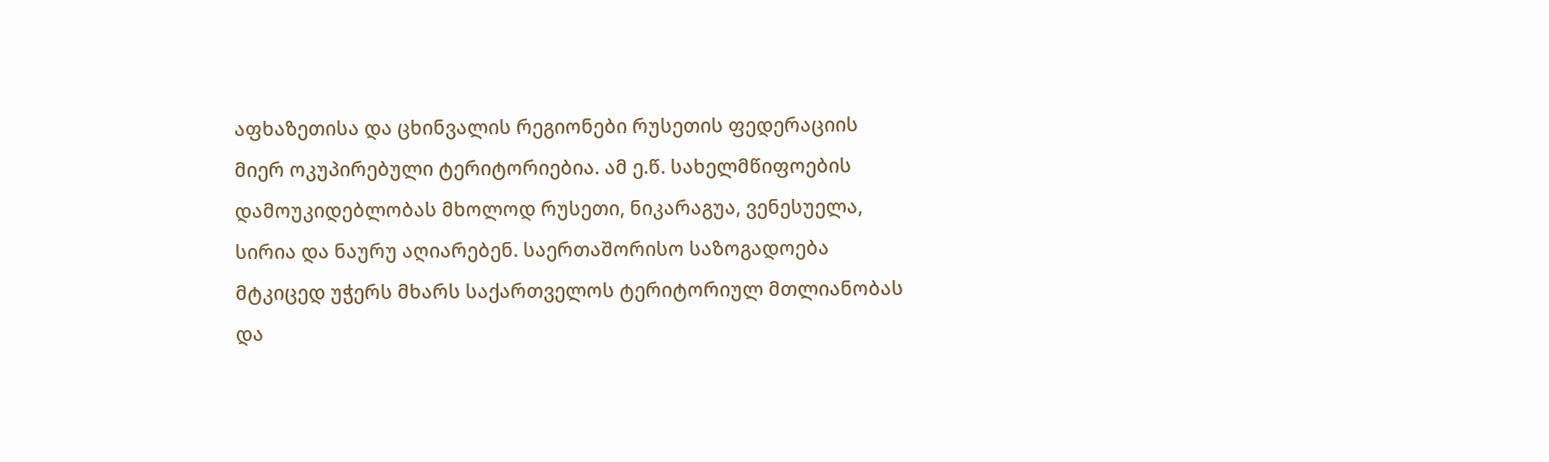აფხაზეთისა და ცხინვალის რეგიონები რუსეთის ფედერაციის მიერ ოკუპირებული ტერიტორიებია. ამ ე.წ. სახელმწიფოების დამოუკიდებლობას მხოლოდ რუსეთი, ნიკარაგუა, ვენესუელა, სირია და ნაურუ აღიარებენ. საერთაშორისო საზოგადოება მტკიცედ უჭერს მხარს საქართველოს ტერიტორიულ მთლიანობას და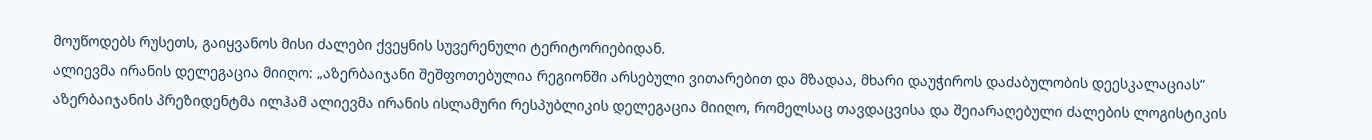მოუწოდებს რუსეთს, გაიყვანოს მისი ძალები ქვეყნის სუვერენული ტერიტორიებიდან.
ალიევმა ირანის დელეგაცია მიიღო: „აზერბაიჯანი შეშფოთებულია რეგიონში არსებული ვითარებით და მზადაა, მხარი დაუჭიროს დაძაბულობის დეესკალაციას“
აზერბაიჯანის პრეზიდენტმა ილჰამ ალიევმა ირანის ისლამური რესპუბლიკის დელეგაცია მიიღო, რომელსაც თავდაცვისა და შეიარაღებული ძალების ლოგისტიკის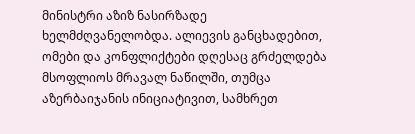მინისტრი აზიზ ნასირზადე ხელმძღვანელობდა. ალიევის განცხადებით, ომები და კონფლიქტები დღესაც გრძელდება მსოფლიოს მრავალ ნაწილში, თუმცა აზერბაიჯანის ინიციატივით, სამხრეთ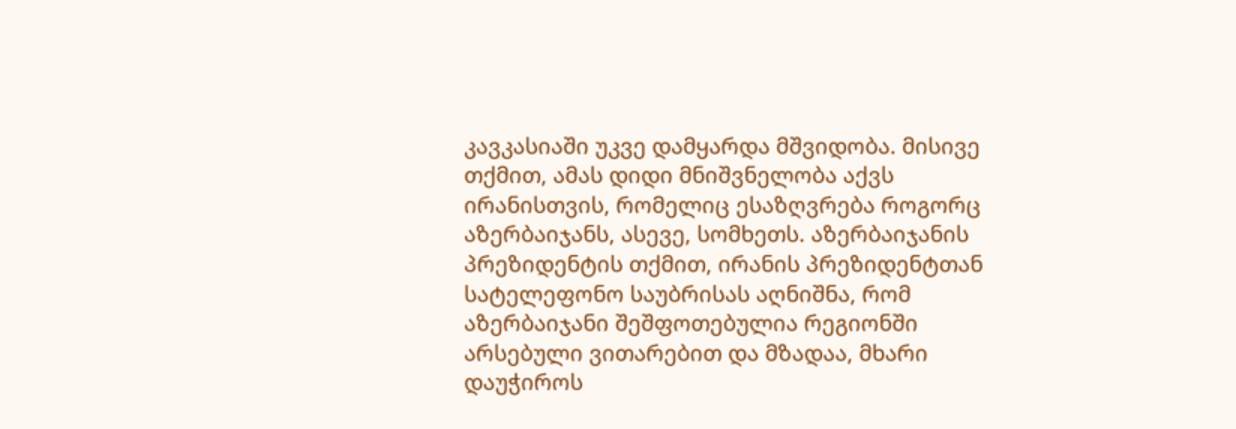კავკასიაში უკვე დამყარდა მშვიდობა. მისივე თქმით, ამას დიდი მნიშვნელობა აქვს ირანისთვის, რომელიც ესაზღვრება როგორც აზერბაიჯანს, ასევე, სომხეთს. აზერბაიჯანის პრეზიდენტის თქმით, ირანის პრეზიდენტთან სატელეფონო საუბრისას აღნიშნა, რომ აზერბაიჯანი შეშფოთებულია რეგიონში არსებული ვითარებით და მზადაა, მხარი დაუჭიროს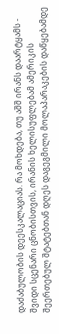დაძაბულობის დეესკალაციას. რა მოხდება, თუ აშშ ირანს დაარტყამს - შვიდი სცენარი ცნობისთვის, ირანის ხელისუფლებამ ამერიკის შეერთებულ შტატებთან დღეს დაგეგმილი მოლაპარაკების დაწყებამდე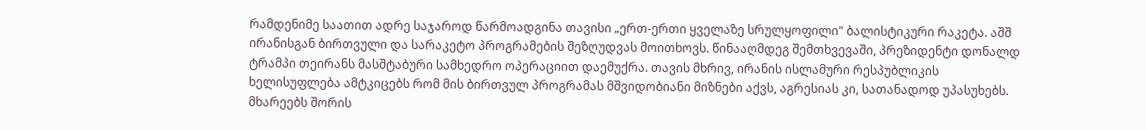რამდენიმე საათით ადრე საჯაროდ წარმოადგინა თავისი „ერთ-ერთი ყველაზე სრულყოფილი" ბალისტიკური რაკეტა. აშშ ირანისგან ბირთვული და სარაკეტო პროგრამების შეზღუდვას მოითხოვს. წინააღმდეგ შემთხვევაში, პრეზიდენტი დონალდ ტრამპი თეირანს მასშტაბური სამხედრო ოპერაციით დაემუქრა. თავის მხრივ, ირანის ისლამური რესპუბლიკის ხელისუფლება ამტკიცებს რომ მის ბირთვულ პროგრამას მშვიდობიანი მიზნები აქვს, აგრესიას კი, სათანადოდ უპასუხებს. მხარეებს შორის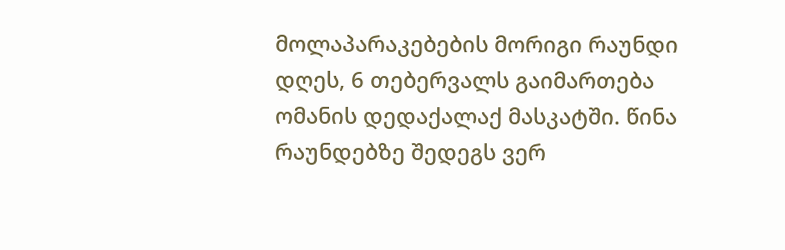მოლაპარაკებების მორიგი რაუნდი დღეს, 6 თებერვალს გაიმართება ომანის დედაქალაქ მასკატში. წინა რაუნდებზე შედეგს ვერ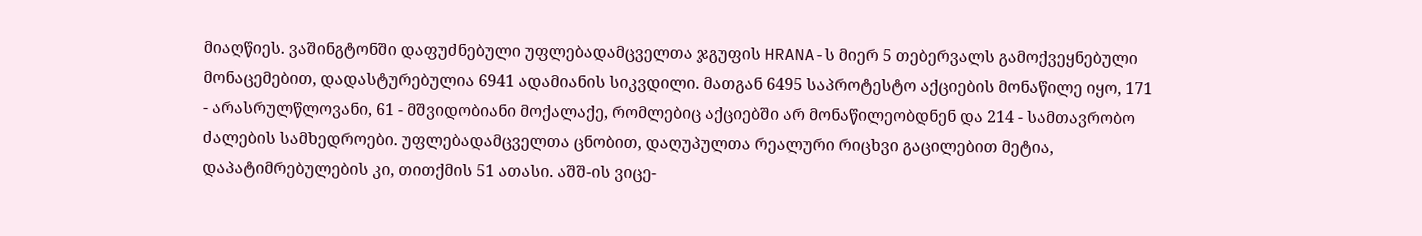მიაღწიეს. ვაშინგტონში დაფუძნებული უფლებადამცველთა ჯგუფის HRANA-ს მიერ 5 თებერვალს გამოქვეყნებული მონაცემებით, დადასტურებულია 6941 ადამიანის სიკვდილი. მათგან 6495 საპროტესტო აქციების მონაწილე იყო, 171 - არასრულწლოვანი, 61 - მშვიდობიანი მოქალაქე, რომლებიც აქციებში არ მონაწილეობდნენ და 214 - სამთავრობო ძალების სამხედროები. უფლებადამცველთა ცნობით, დაღუპულთა რეალური რიცხვი გაცილებით მეტია, დაპატიმრებულების კი, თითქმის 51 ათასი. აშშ-ის ვიცე-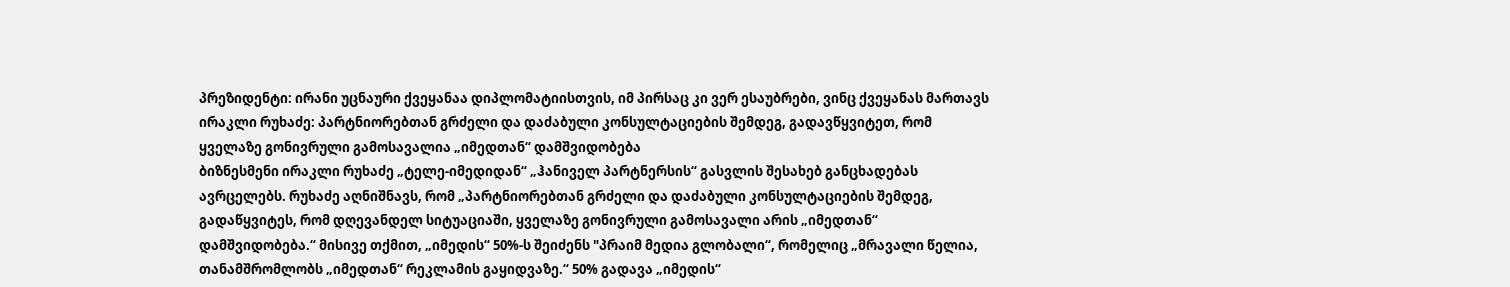პრეზიდენტი: ირანი უცნაური ქვეყანაა დიპლომატიისთვის, იმ პირსაც კი ვერ ესაუბრები, ვინც ქვეყანას მართავს
ირაკლი რუხაძე: პარტნიორებთან გრძელი და დაძაბული კონსულტაციების შემდეგ, გადავწყვიტეთ, რომ ყველაზე გონივრული გამოსავალია „იმედთან“ დამშვიდობება
ბიზნესმენი ირაკლი რუხაძე „ტელე-იმედიდან“ „ჰანიველ პარტნერსის“ გასვლის შესახებ განცხადებას ავრცელებს. რუხაძე აღნიშნავს, რომ „პარტნიორებთან გრძელი და დაძაბული კონსულტაციების შემდეგ, გადაწყვიტეს, რომ დღევანდელ სიტუაციაში, ყველაზე გონივრული გამოსავალი არის „იმედთან“ დამშვიდობება.“ მისივე თქმით, „იმედის“ 50%-ს შეიძენს "პრაიმ მედია გლობალი“, რომელიც „მრავალი წელია, თანამშრომლობს „იმედთან“ რეკლამის გაყიდვაზე.“ 50% გადავა „იმედის“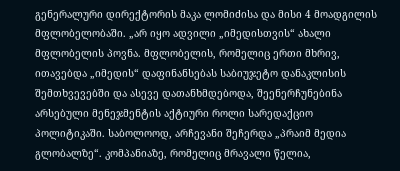გენერალური დირექტორის მაკა ლომიძისა და მისი 4 მოადგილის მფლობელობაში. „არ იყო ადვილი „იმედისთვის“ ახალი მფლობელის პოვნა. მფლობელის, რომელიც ერთი მხრივ, ითავებდა „იმედის“ დაფინანსებას საბიუჯეტო დანაკლისის შემთხვევებში და ასევე დათანხმდებოდა, შეენერჩუნებინა არსებული მენეჯმენტის აქტიური როლი სარედაქციო პოლიტიკაში. საბოლოოდ, არჩევანი შეჩერდა „პრაიმ მედია გლობალზე“. კომპანიაზე, რომელიც მრავალი წელია,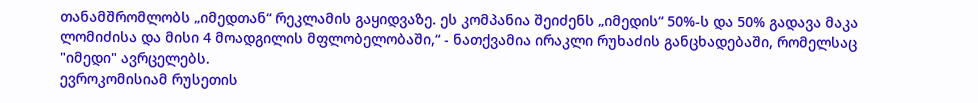თანამშრომლობს „იმედთან“ რეკლამის გაყიდვაზე. ეს კომპანია შეიძენს „იმედის“ 50%-ს და 50% გადავა მაკა ლომიძისა და მისი 4 მოადგილის მფლობელობაში,“ - ნათქვამია ირაკლი რუხაძის განცხადებაში, რომელსაც "იმედი" ავრცელებს.
ევროკომისიამ რუსეთის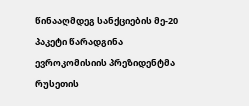წინააღმდეგ სანქციების მე-20 პაკეტი წარადგინა
ევროკომისიის პრეზიდენტმა რუსეთის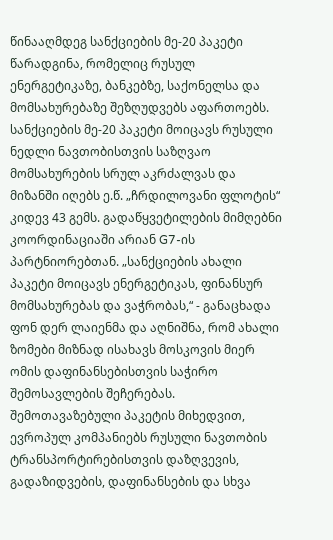წინააღმდეგ სანქციების მე-20 პაკეტი წარადგინა, რომელიც რუსულ ენერგეტიკაზე, ბანკებზე, საქონელსა და მომსახურებაზე შეზღუდვებს აფართოებს. სანქციების მე-20 პაკეტი მოიცავს რუსული ნედლი ნავთობისთვის საზღვაო მომსახურების სრულ აკრძალვას და მიზანში იღებს ე.წ. „ჩრდილოვანი ფლოტის“ კიდევ 43 გემს. გადაწყვეტილების მიმღებნი კოორდინაციაში არიან G7-ის პარტნიორებთან. „სანქციების ახალი პაკეტი მოიცავს ენერგეტიკას, ფინანსურ მომსახურებას და ვაჭრობას,“ - განაცხადა ფონ დერ ლაიენმა და აღნიშნა, რომ ახალი ზომები მიზნად ისახავს მოსკოვის მიერ ომის დაფინანსებისთვის საჭირო შემოსავლების შეჩერებას. შემოთავაზებული პაკეტის მიხედვით, ევროპულ კომპანიებს რუსული ნავთობის ტრანსპორტირებისთვის დაზღვევის, გადაზიდვების, დაფინანსების და სხვა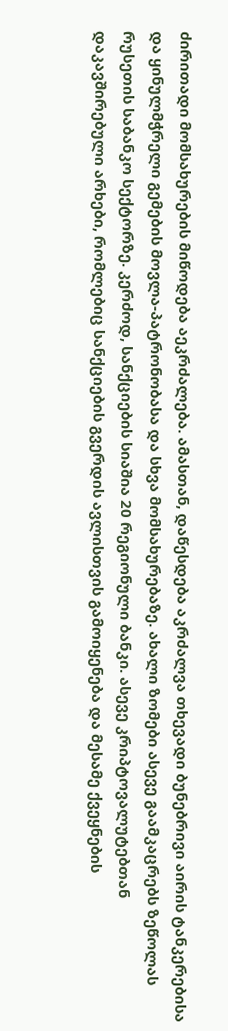ძირითადი მომსახურების მიწოდება აეკრძალება. ამასთან, დაწესდება აკრძალვა თხევადი ბუნებრივი აირის ტანკერებისა და ყინულმჭრელი გემების მოვლა-პატრონობასა და სხვა მომსახურებაზე. ახალი ზომები ასევე გაამკაცრებს ზეწოლას რუსეთის საბანკო სექტორზე. კერძოდ, სანქციების სიაშია 20 რეგიონული ბანკი. ასევე კრიპტოვალუტებთან დაკავშირებული არხები, რომლებიც სანქციების გვერდის ავლისთვის გამოიყენება და მესამე ქვეყნების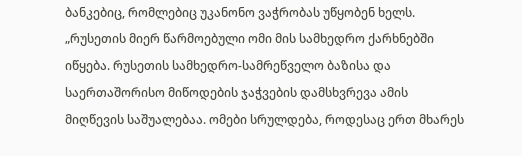ბანკებიც, რომლებიც უკანონო ვაჭრობას უწყობენ ხელს. „რუსეთის მიერ წარმოებული ომი მის სამხედრო ქარხნებში იწყება. რუსეთის სამხედრო-სამრეწველო ბაზისა და საერთაშორისო მიწოდების ჯაჭვების დამსხვრევა ამის მიღწევის საშუალებაა. ომები სრულდება, როდესაც ერთ მხარეს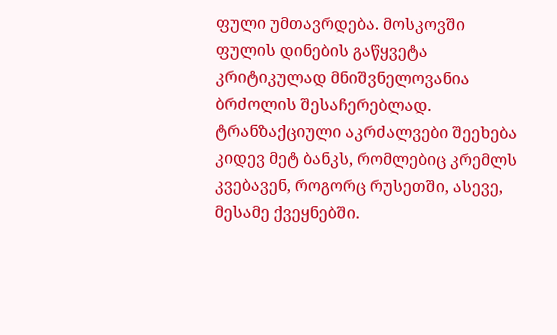ფული უმთავრდება. მოსკოვში ფულის დინების გაწყვეტა კრიტიკულად მნიშვნელოვანია ბრძოლის შესაჩერებლად. ტრანზაქციული აკრძალვები შეეხება კიდევ მეტ ბანკს, რომლებიც კრემლს კვებავენ, როგორც რუსეთში, ასევე, მესამე ქვეყნებში.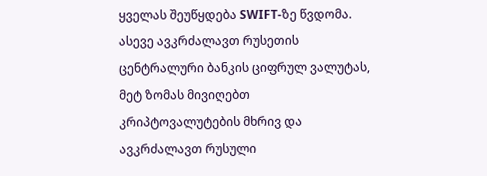ყველას შეუწყდება SWIFT-ზე წვდომა. ასევე ავკრძალავთ რუსეთის ცენტრალური ბანკის ციფრულ ვალუტას, მეტ ზომას მივიღებთ კრიპტოვალუტების მხრივ და ავკრძალავთ რუსული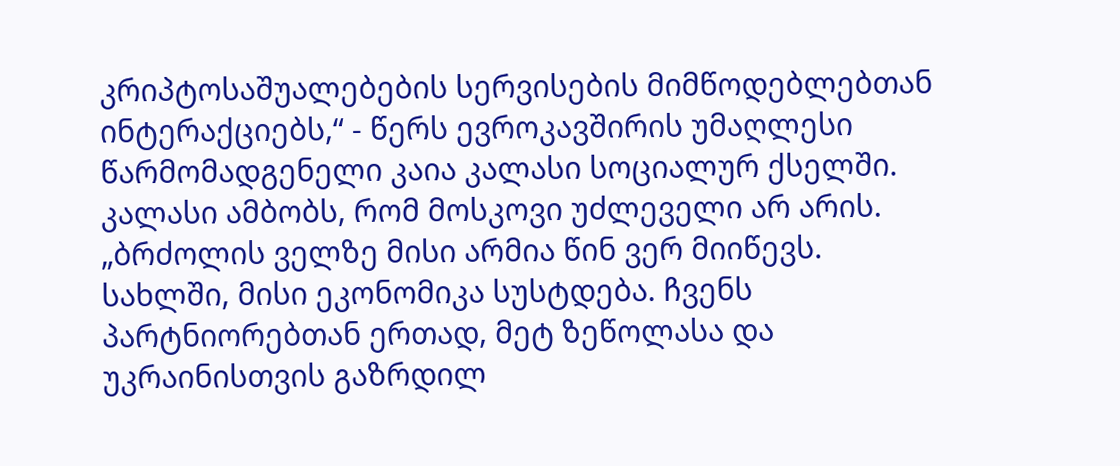კრიპტოსაშუალებების სერვისების მიმწოდებლებთან ინტერაქციებს,“ - წერს ევროკავშირის უმაღლესი წარმომადგენელი კაია კალასი სოციალურ ქსელში. კალასი ამბობს, რომ მოსკოვი უძლეველი არ არის. „ბრძოლის ველზე მისი არმია წინ ვერ მიიწევს. სახლში, მისი ეკონომიკა სუსტდება. ჩვენს პარტნიორებთან ერთად, მეტ ზეწოლასა და უკრაინისთვის გაზრდილ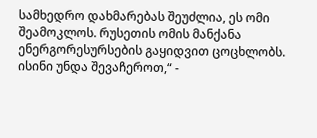სამხედრო დახმარებას შეუძლია, ეს ომი შეამოკლოს. რუსეთის ომის მანქანა ენერგორესურსების გაყიდვით ცოცხლობს. ისინი უნდა შევაჩეროთ,“ -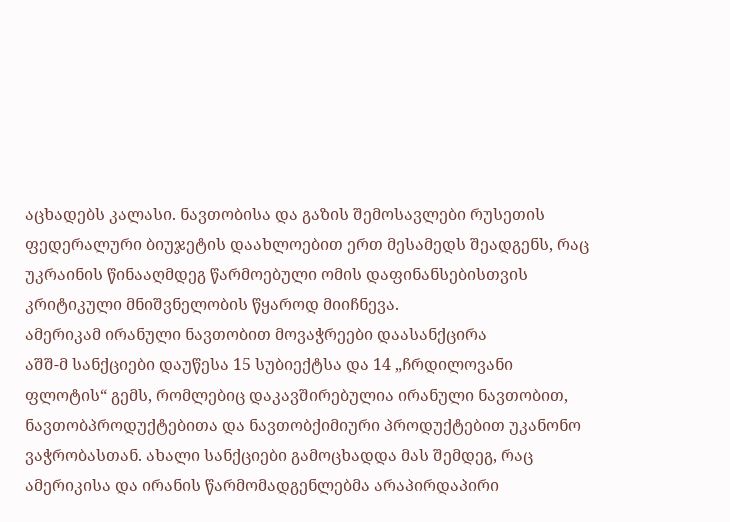აცხადებს კალასი. ნავთობისა და გაზის შემოსავლები რუსეთის ფედერალური ბიუჯეტის დაახლოებით ერთ მესამედს შეადგენს, რაც უკრაინის წინააღმდეგ წარმოებული ომის დაფინანსებისთვის კრიტიკული მნიშვნელობის წყაროდ მიიჩნევა.
ამერიკამ ირანული ნავთობით მოვაჭრეები დაასანქცირა
აშშ-მ სანქციები დაუწესა 15 სუბიექტსა და 14 „ჩრდილოვანი ფლოტის“ გემს, რომლებიც დაკავშირებულია ირანული ნავთობით, ნავთობპროდუქტებითა და ნავთობქიმიური პროდუქტებით უკანონო ვაჭრობასთან. ახალი სანქციები გამოცხადდა მას შემდეგ, რაც ამერიკისა და ირანის წარმომადგენლებმა არაპირდაპირი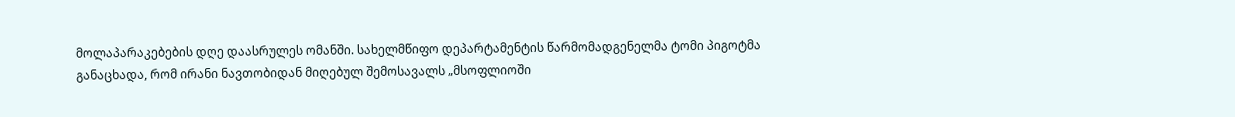მოლაპარაკებების დღე დაასრულეს ომანში. სახელმწიფო დეპარტამენტის წარმომადგენელმა ტომი პიგოტმა განაცხადა, რომ ირანი ნავთობიდან მიღებულ შემოსავალს „მსოფლიოში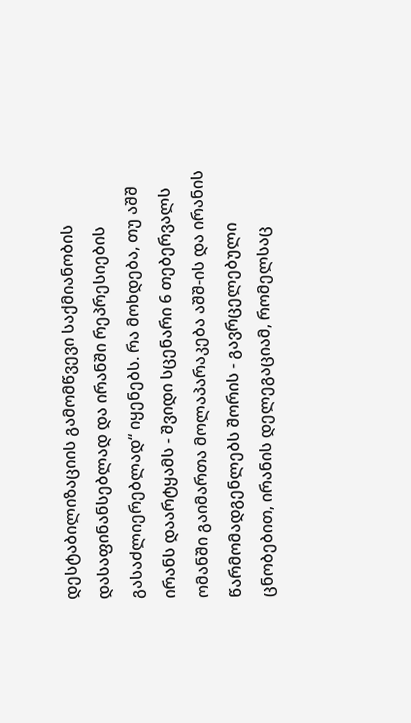დესტაბილიზაციის გამომწვევი საქმიანობის დასაფინანსებლად და ირანში რეპრესიების გასაძლიერებლად“ იყენებს. რა მოხდება, თუ აშშ ირანს დაარტყამს - შვიდი სცენარი 6 თებერვალს ომანში გაიმართა მოლაპარაკება აშშ-ის და ირანის წარმომადგენლებს შორის - გავრცელებული ცნობებით, ირანის დელეგაციამ, რომელსაც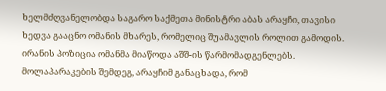ხელმძღვანელობდა საგარო საქმეთა მინისტრი აბას არაყჩი, თავისი ხედვა გააცნო ომანის მხარეს, რომელიც შუამავლის როლით გამოდის. ირანის პოზიცია ომანმა მიაწოდა აშშ-ის წარმომადგენლებს. მოლაპარაკების შემდეგ, არაყჩიმ განაცხადა, რომ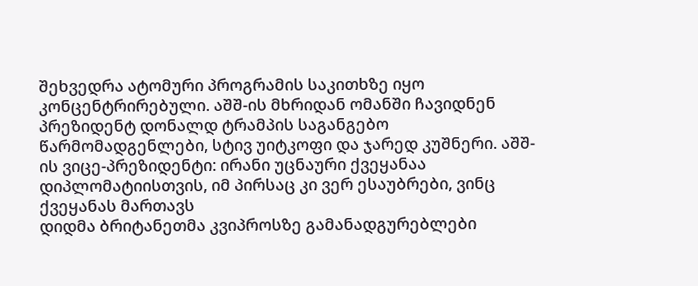შეხვედრა ატომური პროგრამის საკითხზე იყო კონცენტრირებული. აშშ-ის მხრიდან ომანში ჩავიდნენ პრეზიდენტ დონალდ ტრამპის საგანგებო წარმომადგენლები, სტივ უიტკოფი და ჯარედ კუშნერი. აშშ-ის ვიცე-პრეზიდენტი: ირანი უცნაური ქვეყანაა დიპლომატიისთვის, იმ პირსაც კი ვერ ესაუბრები, ვინც ქვეყანას მართავს
დიდმა ბრიტანეთმა კვიპროსზე გამანადგურებლები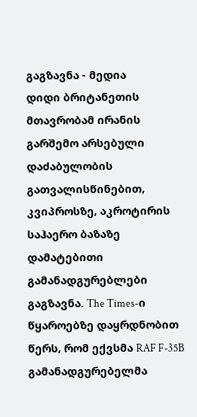გაგზავნა - მედია
დიდი ბრიტანეთის მთავრობამ ირანის გარშემო არსებული დაძაბულობის გათვალისწინებით, კვიპროსზე, აკროტირის საჰაერო ბაზაზე დამატებითი გამანადგურებლები გაგზავნა. The Times-ი წყაროებზე დაყრდნობით წერს, რომ ექვსმა RAF F-35B გამანადგურებელმა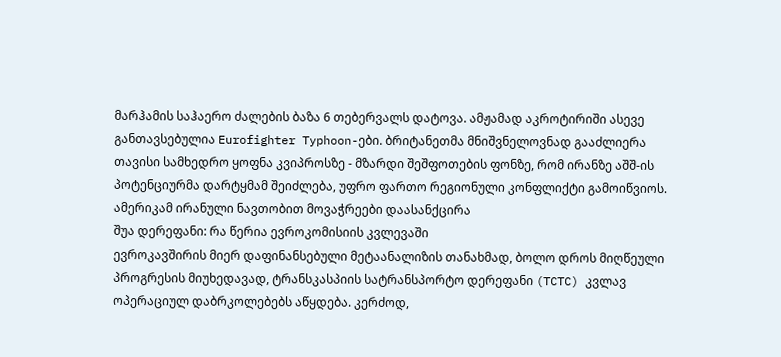მარჰამის საჰაერო ძალების ბაზა 6 თებერვალს დატოვა. ამჟამად აკროტირიში ასევე განთავსებულია Eurofighter Typhoon-ები. ბრიტანეთმა მნიშვნელოვნად გააძლიერა თავისი სამხედრო ყოფნა კვიპროსზე - მზარდი შეშფოთების ფონზე, რომ ირანზე აშშ-ის პოტენციურმა დარტყმამ შეიძლება, უფრო ფართო რეგიონული კონფლიქტი გამოიწვიოს. ამერიკამ ირანული ნავთობით მოვაჭრეები დაასანქცირა
შუა დერეფანი: რა წერია ევროკომისიის კვლევაში
ევროკავშირის მიერ დაფინანსებული მეტაანალიზის თანახმად, ბოლო დროს მიღწეული პროგრესის მიუხედავად, ტრანსკასპიის სატრანსპორტო დერეფანი (TCTC) კვლავ ოპერაციულ დაბრკოლებებს აწყდება. კერძოდ,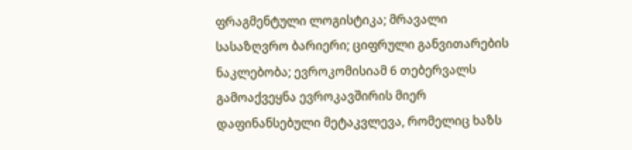ფრაგმენტული ლოგისტიკა; მრავალი სასაზღვრო ბარიერი; ციფრული განვითარების ნაკლებობა; ევროკომისიამ 6 თებერვალს გამოაქვეყნა ევროკავშირის მიერ დაფინანსებული მეტაკვლევა, რომელიც ხაზს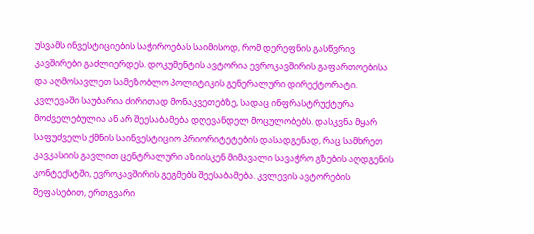უსვამს ინვესტიციების საჭიროებას საიმისოდ, რომ დერეფნის გასწვრივ კავშირები გაძლიერდეს. დოკუმენტის ავტორია ევროკავშირის გაფართოებისა და აღმოსავლეთ სამეზობლო პოლიტიკის გენერალური დირექტორატი. კვლევაში საუბარია ძირითად მონაკვეთებზე, სადაც ინფრასტრუქტურა მოძველებულია ან არ შეესაბამება დღევანდელ მოცულობებს. დასკვნა მყარ საფუძველს ქმნის საინვესტიციო პრიორიტეტების დასადგენად, რაც სამხრეთ კავკასიის გავლით ცენტრალური აზიისკენ მიმავალი სავაჭრო გზების აღდგენის კონტექსტში, ევროკავშირის გეგმებს შეესაბამება. კვლევის ავტორების შეფასებით, ერთგვარი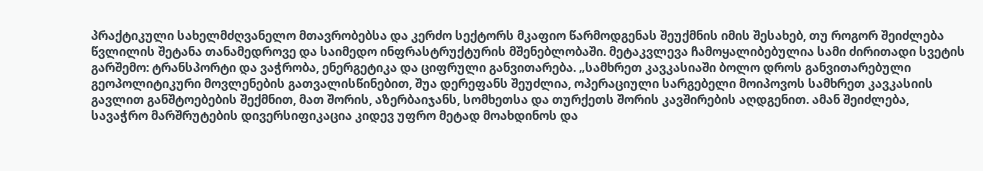პრაქტიკული სახელმძღვანელო მთავრობებსა და კერძო სექტორს მკაფიო წარმოდგენას შეუქმნის იმის შესახებ, თუ როგორ შეიძლება წვლილის შეტანა თანამედროვე და საიმედო ინფრასტრუქტურის მშენებლობაში. მეტაკვლევა ჩამოყალიბებულია სამი ძირითადი სვეტის გარშემო: ტრანსპორტი და ვაჭრობა, ენერგეტიკა და ციფრული განვითარება. „სამხრეთ კავკასიაში ბოლო დროს განვითარებული გეოპოლიტიკური მოვლენების გათვალისწინებით, შუა დერეფანს შეუძლია, ოპერაციული სარგებელი მოიპოვოს სამხრეთ კავკასიის გავლით განშტოებების შექმნით, მათ შორის, აზერბაიჯანს, სომხეთსა და თურქეთს შორის კავშირების აღდგენით. ამან შეიძლება, სავაჭრო მარშრუტების დივერსიფიკაცია კიდევ უფრო მეტად მოახდინოს და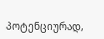პოტენციურად,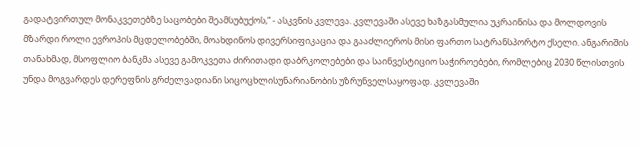გადატვირთულ მონაკვეთებზე საცობები შეამსუბუქოს,“ - ასკვნის კვლევა. კვლევაში ასევე ხაზგასმულია უკრაინისა და მოლდოვის მზარდი როლი ევროპის მცდელობებში, მოახდინოს დივერსიფიკაცია და გააძლიეროს მისი ფართო სატრანსპორტო ქსელი. ანგარიშის თანახმად, მსოფლიო ბანკმა ასევე გამოკვეთა ძირითადი დაბრკოლებები და საინვესტიციო საჭიროებები, რომლებიც 2030 წლისთვის უნდა მოგვარდეს დერეფნის გრძელვადიანი სიცოცხლისუნარიანობის უზრუნველსაყოფად. კვლევაში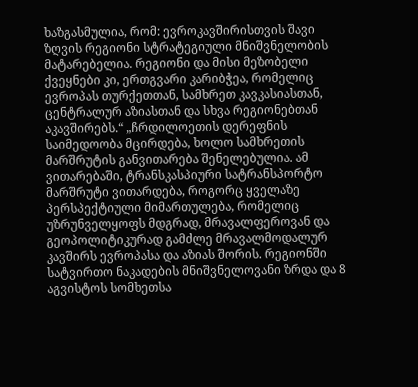ხაზგასმულია, რომ: ევროკავშირისთვის შავი ზღვის რეგიონი სტრატეგიული მნიშვნელობის მატარებელია. რეგიონი და მისი მეზობელი ქვეყნები კი, ერთგვარი კარიბჭეა, რომელიც ევროპას თურქეთთან, სამხრეთ კავკასიასთან, ცენტრალურ აზიასთან და სხვა რეგიონებთან აკავშირებს.“ „ჩრდილოეთის დერეფნის საიმედოობა მცირდება, ხოლო სამხრეთის მარშრუტის განვითარება შენელებულია. ამ ვითარებაში, ტრანსკასპიური სატრანსპორტო მარშრუტი ვითარდება, როგორც ყველაზე პერსპექტიული მიმართულება, რომელიც უზრუნველყოფს მდგრად, მრავალფეროვან და გეოპოლიტიკურად გამძლე მრავალმოდალურ კავშირს ევროპასა და აზიას შორის. რეგიონში სატვირთო ნაკადების მნიშვნელოვანი ზრდა და 8 აგვისტოს სომხეთსა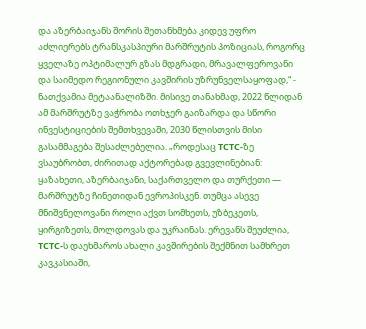და აზერბაიჯანს შორის შეთანხმება კიდევ უფრო აძლიერებს ტრანსკასპიური მარშრუტის პოზიციას, როგორც ყველაზე ოპტიმალურ გზას მდგრადი, მრავალფეროვანი და საიმედო რეგიონული კავშირის უზრუნველსაყოფად,“ - ნათქვამია მეტაანალიზში. მისივე თანახმად, 2022 წლიდან ამ მარშრუტზე ვაჭრობა ოთხჯერ გაიზარდა და სწორი ინვესტიციების შემთხვევაში, 2030 წლისთვის მისი გასამმაგება შესაძლებელია. „როდესაც TCTC-ზე ვსაუბრობთ, ძირითად აქტორებად გვევლინებიან: ყაზახეთი, აზერბაიჯანი, საქართველო და თურქეთი — მარშრუტზე ჩინეთიდან ევროპისკენ. თუმცა ასევე მნიშვნელოვანი როლი აქვთ სომხეთს, უზბეკეთს, ყირგიზეთს, მოლდოვას და უკრაინას. ერევანს შეუძლია, TCTC-ს დაეხმაროს ახალი კავშირების შექმნით სამხრეთ კავკასიაში,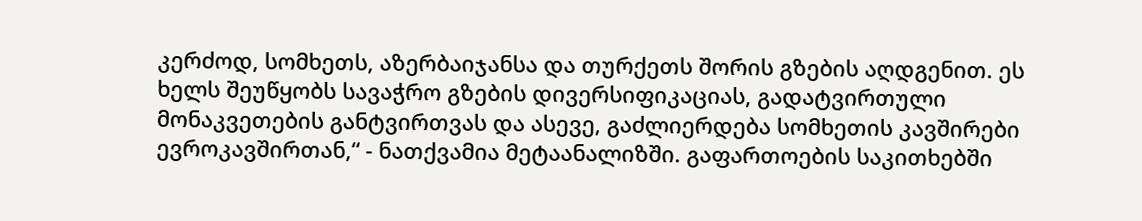კერძოდ, სომხეთს, აზერბაიჯანსა და თურქეთს შორის გზების აღდგენით. ეს ხელს შეუწყობს სავაჭრო გზების დივერსიფიკაციას, გადატვირთული მონაკვეთების განტვირთვას და ასევე, გაძლიერდება სომხეთის კავშირები ევროკავშირთან,“ - ნათქვამია მეტაანალიზში. გაფართოების საკითხებში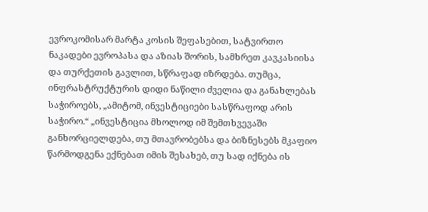ევროკომისარ მარტა კოსის შეფასებით, სატვირთო ნაკადები ევროპასა და აზიას შორის, სამხრეთ კავკასიისა და თურქეთის გავლით, სწრაფად იზრდება. თუმცა, ინფრასტრუქტურის დიდი ნაწილი ძველია და განახლებას საჭიროებს, „ამიტომ, ინვესტიციები სასწრაფოდ არის საჭირო.“ „ინვესტიცია მხოლოდ იმ შემთხვევაში განხორციელდება, თუ მთავრობებსა და ბიზნესებს მკაფიო წარმოდგენა ექნებათ იმის შესახებ, თუ სად იქნება ის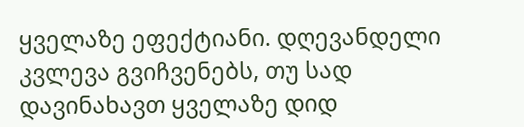ყველაზე ეფექტიანი. დღევანდელი კვლევა გვიჩვენებს, თუ სად დავინახავთ ყველაზე დიდ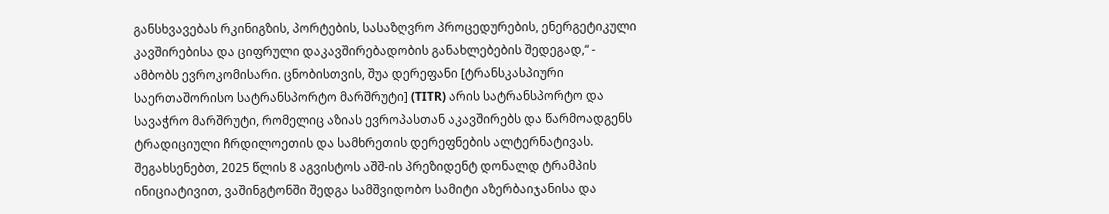განსხვავებას რკინიგზის, პორტების, სასაზღვრო პროცედურების, ენერგეტიკული კავშირებისა და ციფრული დაკავშირებადობის განახლებების შედეგად,“ - ამბობს ევროკომისარი. ცნობისთვის, შუა დერეფანი [ტრანსკასპიური საერთაშორისო სატრანსპორტო მარშრუტი] (TITR) არის სატრანსპორტო და სავაჭრო მარშრუტი, რომელიც აზიას ევროპასთან აკავშირებს და წარმოადგენს ტრადიციული ჩრდილოეთის და სამხრეთის დერეფნების ალტერნატივას. შეგახსენებთ, 2025 წლის 8 აგვისტოს აშშ-ის პრეზიდენტ დონალდ ტრამპის ინიციატივით, ვაშინგტონში შედგა სამშვიდობო სამიტი აზერბაიჯანისა და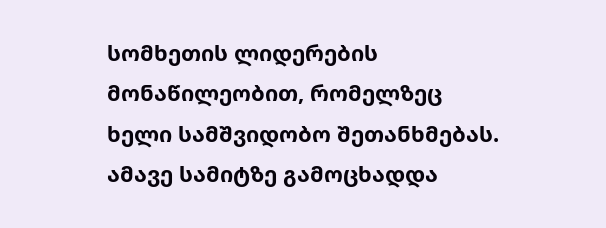სომხეთის ლიდერების მონაწილეობით, რომელზეც ხელი სამშვიდობო შეთანხმებას. ამავე სამიტზე გამოცხადდა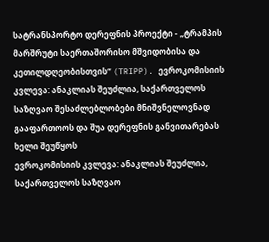სატრანსპორტო დერეფნის პროექტი - „ტრამპის მარშრუტი საერთაშორისო მშვიდობისა და კეთილდღეობისთვის“ (TRIPP). ევროკომისიის კვლევა: ანაკლიას შეუძლია, საქართველოს საზღვაო შესაძლებლობები მნიშვნელოვნად გააფართოოს და შუა დერეფნის განვითარებას ხელი შეუწყოს
ევროკომისიის კვლევა: ანაკლიას შეუძლია, საქართველოს საზღვაო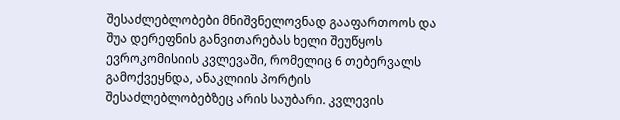შესაძლებლობები მნიშვნელოვნად გააფართოოს და შუა დერეფნის განვითარებას ხელი შეუწყოს
ევროკომისიის კვლევაში, რომელიც 6 თებერვალს გამოქვეყნდა, ანაკლიის პორტის შესაძლებლობებზეც არის საუბარი. კვლევის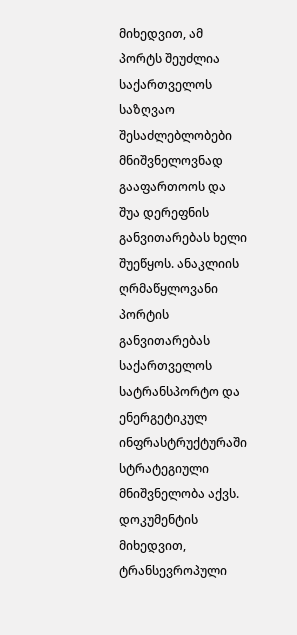მიხედვით, ამ პორტს შეუძლია საქართველოს საზღვაო შესაძლებლობები მნიშვნელოვნად გააფართოოს და შუა დერეფნის განვითარებას ხელი შუეწყოს. ანაკლიის ღრმაწყლოვანი პორტის განვითარებას საქართველოს სატრანსპორტო და ენერგეტიკულ ინფრასტრუქტურაში სტრატეგიული მნიშვნელობა აქვს. დოკუმენტის მიხედვით, ტრანსევროპული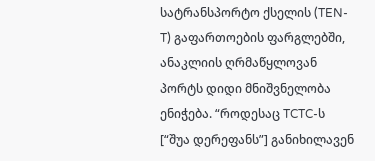სატრანსპორტო ქსელის (TEN-T) გაფართოების ფარგლებში, ანაკლიის ღრმაწყლოვან პორტს დიდი მნიშვნელობა ენიჭება. “როდესაც TCTC-ს [“შუა დერეფანს”] განიხილავენ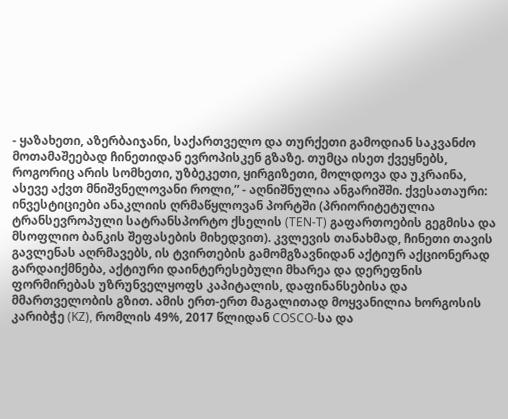- ყაზახეთი, აზერბაიჯანი, საქართველო და თურქეთი გამოდიან საკვანძო მოთამაშეებად ჩინეთიდან ევროპისკენ გზაზე. თუმცა ისეთ ქვეყნებს, როგორიც არის სომხეთი, უზბეკეთი, ყირგიზეთი, მოლდოვა და უკრაინა, ასევე აქვთ მნიშვნელოვანი როლი,” - აღნიშნულია ანგარიშში. ქვესათაური: ინვესტიციები ანაკლიის ღრმაწყლოვან პორტში (პრიორიტეტულია ტრანსევროპული სატრანსპორტო ქსელის (TEN-T) გაფართოების გეგმისა და მსოფლიო ბანკის შეფასების მიხედვით). კვლევის თანახმად, ჩინეთი თავის გავლენას აღრმავებს, ის ტვირთების გამომგზავნიდან აქტიურ აქციონერად გარდაიქმნება, აქტიური დაინტერესებული მხარეა და დერეფნის ფორმირებას უზრუნველყოფს კაპიტალის, დაფინანსებისა და მმართველობის გზით. ამის ერთ-ერთ მაგალითად მოყვანილია ხორგოსის კარიბჭე (KZ), რომლის 49%, 2017 წლიდან COSCO-სა და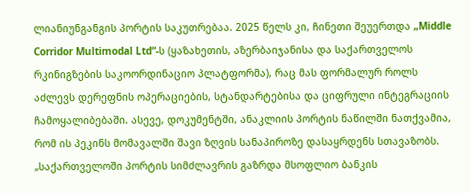ლიანიუნგანგის პორტის საკუთრებაა. 2025 წელს კი, ჩინეთი შეუერთდა „Middle Corridor Multimodal Ltd“-ს (ყაზახეთის, აზერბაიჯანისა და საქართველოს რკინიგზების საკოორდინაციო პლატფორმა), რაც მას ფორმალურ როლს აძლევს დერეფნის ოპერაციების, სტანდარტებისა და ციფრული ინტეგრაციის ჩამოყალიბებაში. ასევე, დოკუმენტში, ანაკლიის პორტის ნაწილში ნათქვამია, რომ ის პეკინს მომავალში შავი ზღვის სანაპიროზე დასაყრდენს სთავაზობს. „საქართველოში პორტის სიმძლავრის გაზრდა მსოფლიო ბანკის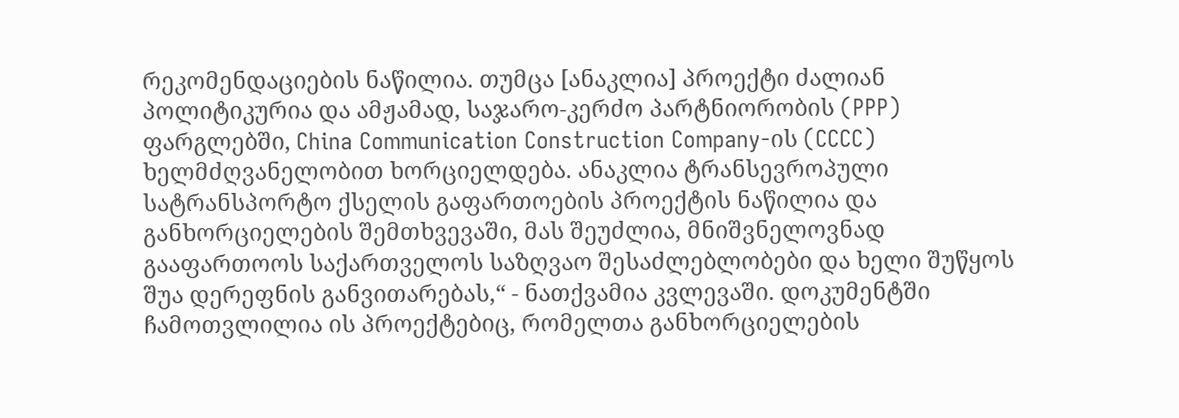რეკომენდაციების ნაწილია. თუმცა [ანაკლია] პროექტი ძალიან პოლიტიკურია და ამჟამად, საჯარო-კერძო პარტნიორობის (PPP) ფარგლებში, China Communication Construction Company-ის (CCCC) ხელმძღვანელობით ხორციელდება. ანაკლია ტრანსევროპული სატრანსპორტო ქსელის გაფართოების პროექტის ნაწილია და განხორციელების შემთხვევაში, მას შეუძლია, მნიშვნელოვნად გააფართოოს საქართველოს საზღვაო შესაძლებლობები და ხელი შუწყოს შუა დერეფნის განვითარებას,“ - ნათქვამია კვლევაში. დოკუმენტში ჩამოთვლილია ის პროექტებიც, რომელთა განხორციელების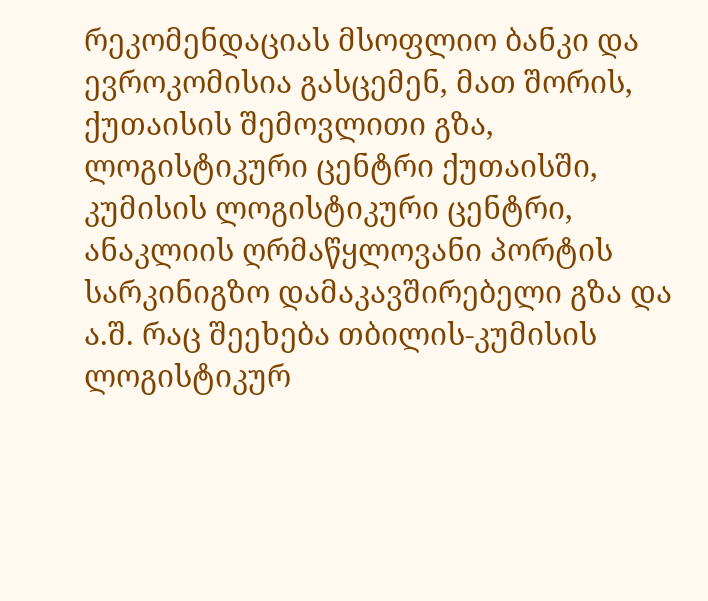რეკომენდაციას მსოფლიო ბანკი და ევროკომისია გასცემენ, მათ შორის, ქუთაისის შემოვლითი გზა, ლოგისტიკური ცენტრი ქუთაისში, კუმისის ლოგისტიკური ცენტრი, ანაკლიის ღრმაწყლოვანი პორტის სარკინიგზო დამაკავშირებელი გზა და ა.შ. რაც შეეხება თბილის-კუმისის ლოგისტიკურ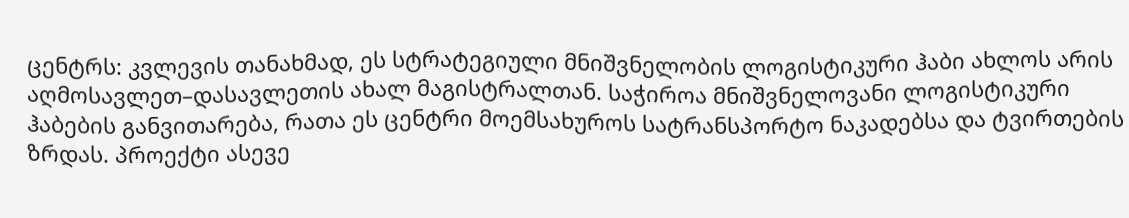ცენტრს: კვლევის თანახმად, ეს სტრატეგიული მნიშვნელობის ლოგისტიკური ჰაბი ახლოს არის აღმოსავლეთ–დასავლეთის ახალ მაგისტრალთან. საჭიროა მნიშვნელოვანი ლოგისტიკური ჰაბების განვითარება, რათა ეს ცენტრი მოემსახუროს სატრანსპორტო ნაკადებსა და ტვირთების ზრდას. პროექტი ასევე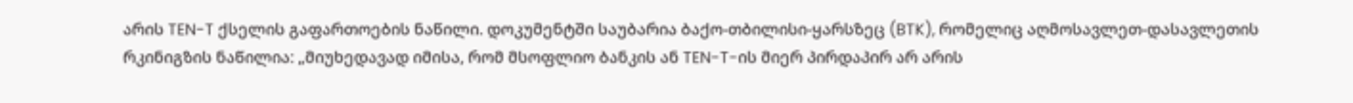არის TEN-T ქსელის გაფართოების ნაწილი. დოკუმენტში საუბარია ბაქო-თბილისი-ყარსზეც (BTK), რომელიც აღმოსავლეთ-დასავლეთის რკინიგზის ნაწილია: „მიუხედავად იმისა, რომ მსოფლიო ბანკის ან TEN-T-ის მიერ პირდაპირ არ არის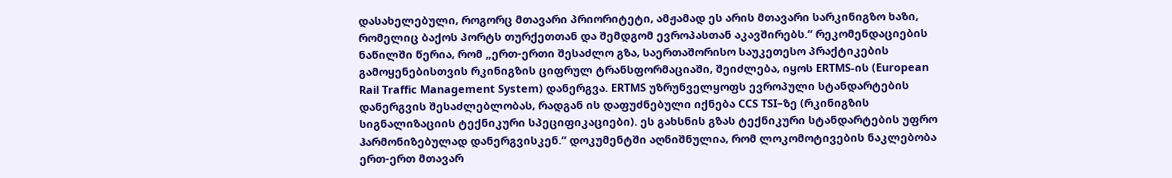დასახელებული, როგორც მთავარი პრიორიტეტი, ამჟამად ეს არის მთავარი სარკინიგზო ხაზი, რომელიც ბაქოს პორტს თურქეთთან და შემდგომ ევროპასთან აკავშირებს.“ რეკომენდაციების ნაწილში წერია, რომ „ერთ-ერთი შესაძლო გზა, საერთაშორისო საუკეთესო პრაქტიკების გამოყენებისთვის რკინიგზის ციფრულ ტრანსფორმაციაში, შეიძლება, იყოს ERTMS-ის (European Rail Traffic Management System) დანერგვა. ERTMS უზრუნველყოფს ევროპული სტანდარტების დანერგვის შესაძლებლობას, რადგან ის დაფუძნებული იქნება CCS TSI–ზე (რკინიგზის სიგნალიზაციის ტექნიკური სპეციფიკაციები). ეს გახსნის გზას ტექნიკური სტანდარტების უფრო ჰარმონიზებულად დანერგვისკენ.“ დოკუმენტში აღნიშნულია, რომ ლოკომოტივების ნაკლებობა ერთ-ერთ მთავარ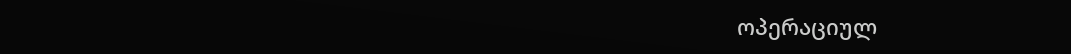ოპერაციულ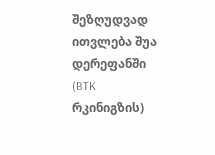შეზღუდვად ითვლება შუა დერეფანში (BTK რკინიგზის)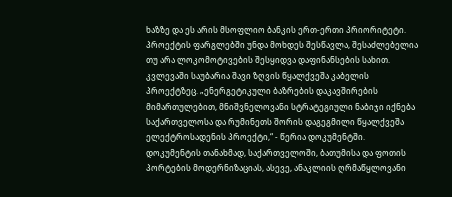ხაზზე და ეს არის მსოფლიო ბანკის ერთ-ერთი პრიორიტეტი. პროექტის ფარგლებში უნდა მოხდეს შესწავლა, შესაძლებელია თუ არა ლოკომოტივების შესყიდვა დაფინანსების სახით. კვლევაში საუბარია შავი ზღვის წყალქვეშა კაბელის პროექტზეც. „ენერგეტიკული ბაზრების დაკავშირების მიმართულებით, მნიშვნელოვანი სტრატეგიული ნაბიჯი იქნება საქართველოსა და რუმინეთს შორის დაგეგმილი წყალქვეშა ელექტროსადენის პროექტი,“ - წერია დოკუმენტში. დოკუმენტის თანახმად, საქართველოში, ბათუმისა და ფოთის პორტების მოდერნიზაციას, ასევე, ანაკლიის ღრმაწყლოვანი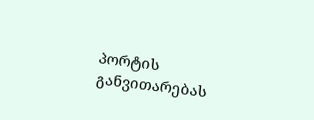პორტის განვითარებას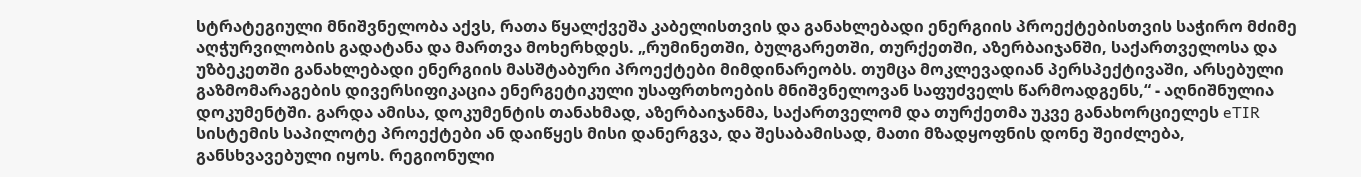სტრატეგიული მნიშვნელობა აქვს, რათა წყალქვეშა კაბელისთვის და განახლებადი ენერგიის პროექტებისთვის საჭირო მძიმე აღჭურვილობის გადატანა და მართვა მოხერხდეს. „რუმინეთში, ბულგარეთში, თურქეთში, აზერბაიჯანში, საქართველოსა და უზბეკეთში განახლებადი ენერგიის მასშტაბური პროექტები მიმდინარეობს. თუმცა მოკლევადიან პერსპექტივაში, არსებული გაზმომარაგების დივერსიფიკაცია ენერგეტიკული უსაფრთხოების მნიშვნელოვან საფუძველს წარმოადგენს,“ - აღნიშნულია დოკუმენტში. გარდა ამისა, დოკუმენტის თანახმად, აზერბაიჯანმა, საქართველომ და თურქეთმა უკვე განახორციელეს eTIR სისტემის საპილოტე პროექტები ან დაიწყეს მისი დანერგვა, და შესაბამისად, მათი მზადყოფნის დონე შეიძლება, განსხვავებული იყოს. რეგიონული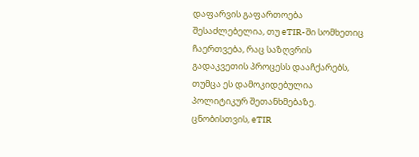დაფარვის გაფართოება შესაძლებელია, თუ eTIR-ში სომხეთიც ჩაერთვება, რაც საზღვრის გადაკვეთის პროცესს დააჩქარებს, თუმცა ეს დამოკიდებულია პოლიტიკურ შეთანხმებაზე. ცნობისთვის, eTIR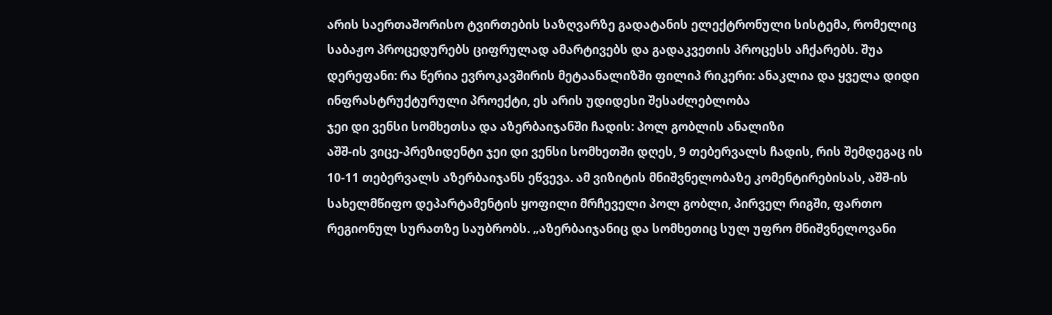არის საერთაშორისო ტვირთების საზღვარზე გადატანის ელექტრონული სისტემა, რომელიც საბაჟო პროცედურებს ციფრულად ამარტივებს და გადაკვეთის პროცესს აჩქარებს. შუა დერეფანი: რა წერია ევროკავშირის მეტაანალიზში ფილიპ რიკერი: ანაკლია და ყველა დიდი ინფრასტრუქტურული პროექტი, ეს არის უდიდესი შესაძლებლობა
ჯეი დი ვენსი სომხეთსა და აზერბაიჯანში ჩადის: პოლ გობლის ანალიზი
აშშ-ის ვიცე-პრეზიდენტი ჯეი დი ვენსი სომხეთში დღეს, 9 თებერვალს ჩადის, რის შემდეგაც ის 10-11 თებერვალს აზერბაიჯანს ეწვევა. ამ ვიზიტის მნიშვნელობაზე კომენტირებისას, აშშ-ის სახელმწიფო დეპარტამენტის ყოფილი მრჩეველი პოლ გობლი, პირველ რიგში, ფართო რეგიონულ სურათზე საუბრობს. „აზერბაიჯანიც და სომხეთიც სულ უფრო მნიშვნელოვანი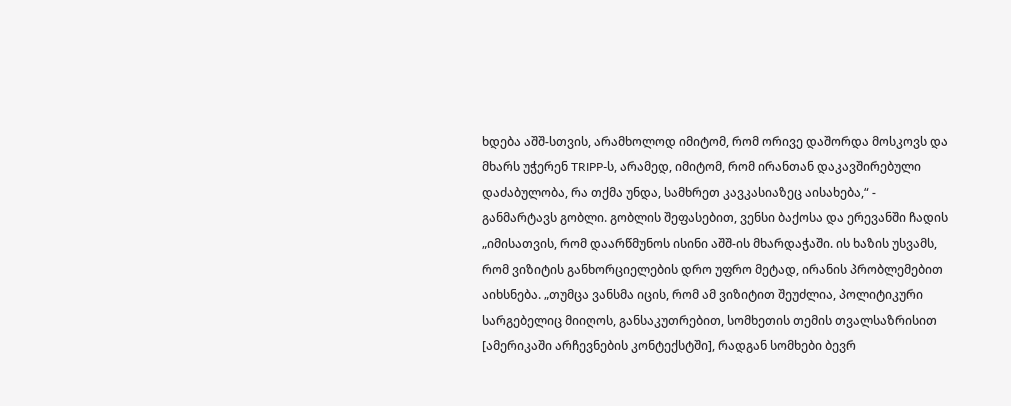ხდება აშშ-სთვის, არამხოლოდ იმიტომ, რომ ორივე დაშორდა მოსკოვს და მხარს უჭერენ TRIPP-ს, არამედ, იმიტომ, რომ ირანთან დაკავშირებული დაძაბულობა, რა თქმა უნდა, სამხრეთ კავკასიაზეც აისახება,“ - განმარტავს გობლი. გობლის შეფასებით, ვენსი ბაქოსა და ერევანში ჩადის „იმისათვის, რომ დაარწმუნოს ისინი აშშ-ის მხარდაჭაში. ის ხაზის უსვამს, რომ ვიზიტის განხორციელების დრო უფრო მეტად, ირანის პრობლემებით აიხსნება. „თუმცა ვანსმა იცის, რომ ამ ვიზიტით შეუძლია, პოლიტიკური სარგებელიც მიიღოს, განსაკუთრებით, სომხეთის თემის თვალსაზრისით [ამერიკაში არჩევნების კონტექსტში], რადგან სომხები ბევრ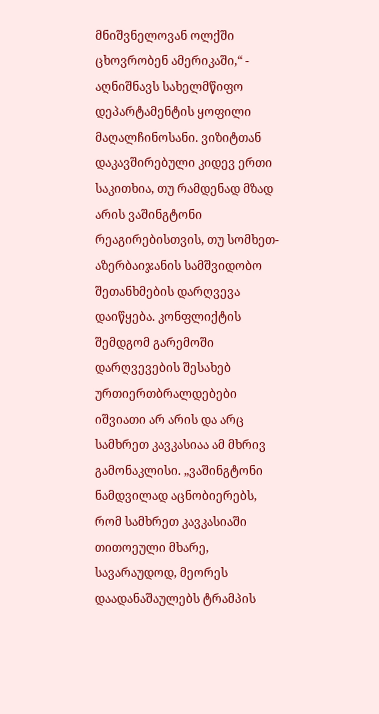მნიშვნელოვან ოლქში ცხოვრობენ ამერიკაში,“ - აღნიშნავს სახელმწიფო დეპარტამენტის ყოფილი მაღალჩინოსანი. ვიზიტთან დაკავშირებული კიდევ ერთი საკითხია, თუ რამდენად მზად არის ვაშინგტონი რეაგირებისთვის, თუ სომხეთ-აზერბაიჯანის სამშვიდობო შეთანხმების დარღვევა დაიწყება. კონფლიქტის შემდგომ გარემოში დარღვევების შესახებ ურთიერთბრალდებები იშვიათი არ არის და არც სამხრეთ კავკასიაა ამ მხრივ გამონაკლისი. „ვაშინგტონი ნამდვილად აცნობიერებს, რომ სამხრეთ კავკასიაში თითოეული მხარე, სავარაუდოდ, მეორეს დაადანაშაულებს ტრამპის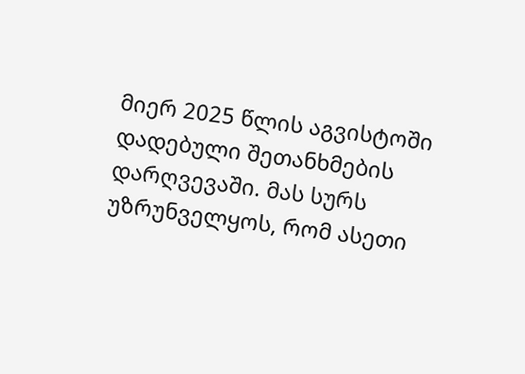მიერ 2025 წლის აგვისტოში დადებული შეთანხმების დარღვევაში. მას სურს უზრუნველყოს, რომ ასეთი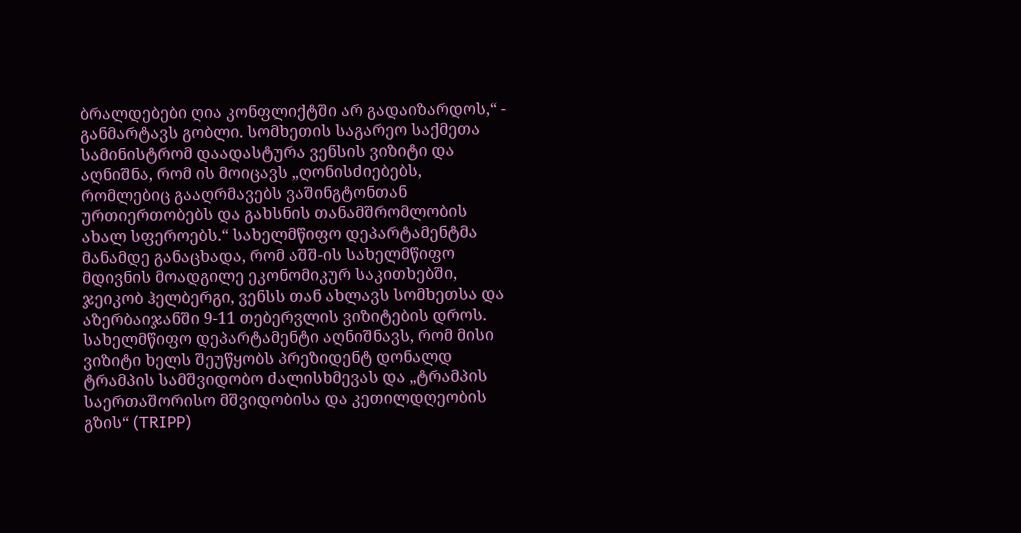ბრალდებები ღია კონფლიქტში არ გადაიზარდოს,“ - განმარტავს გობლი. სომხეთის საგარეო საქმეთა სამინისტრომ დაადასტურა ვენსის ვიზიტი და აღნიშნა, რომ ის მოიცავს „ღონისძიებებს, რომლებიც გააღრმავებს ვაშინგტონთან ურთიერთობებს და გახსნის თანამშრომლობის ახალ სფეროებს.“ სახელმწიფო დეპარტამენტმა მანამდე განაცხადა, რომ აშშ-ის სახელმწიფო მდივნის მოადგილე ეკონომიკურ საკითხებში, ჯეიკობ ჰელბერგი, ვენსს თან ახლავს სომხეთსა და აზერბაიჯანში 9-11 თებერვლის ვიზიტების დროს. სახელმწიფო დეპარტამენტი აღნიშნავს, რომ მისი ვიზიტი ხელს შეუწყობს პრეზიდენტ დონალდ ტრამპის სამშვიდობო ძალისხმევას და „ტრამპის საერთაშორისო მშვიდობისა და კეთილდღეობის გზის“ (TRIPP)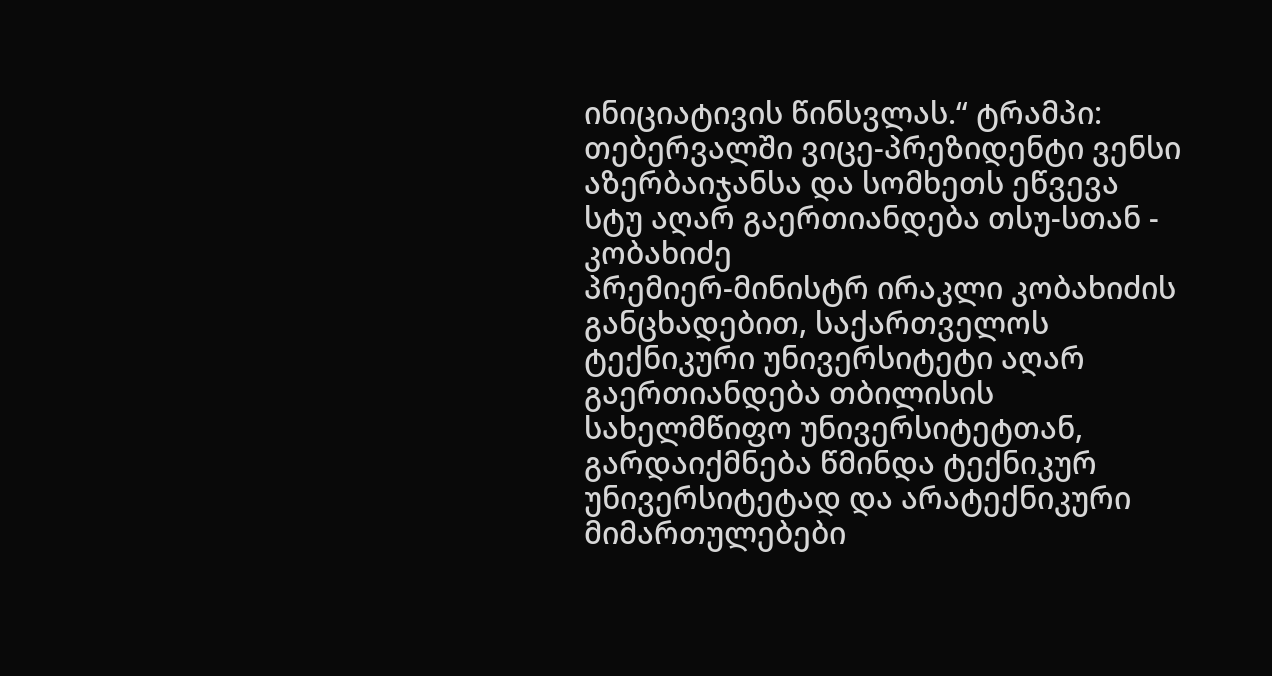ინიციატივის წინსვლას.“ ტრამპი: თებერვალში ვიცე-პრეზიდენტი ვენსი აზერბაიჯანსა და სომხეთს ეწვევა
სტუ აღარ გაერთიანდება თსუ-სთან - კობახიძე
პრემიერ-მინისტრ ირაკლი კობახიძის განცხადებით, საქართველოს ტექნიკური უნივერსიტეტი აღარ გაერთიანდება თბილისის სახელმწიფო უნივერსიტეტთან, გარდაიქმნება წმინდა ტექნიკურ უნივერსიტეტად და არატექნიკური მიმართულებები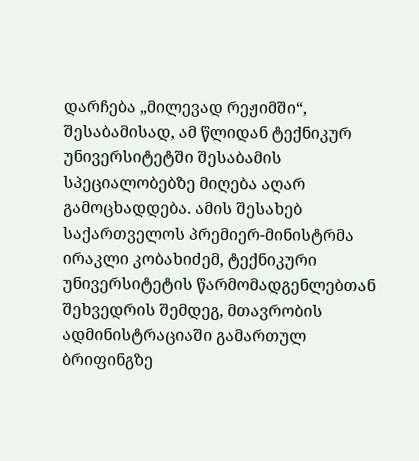დარჩება „მილევად რეჟიმში“, შესაბამისად, ამ წლიდან ტექნიკურ უნივერსიტეტში შესაბამის სპეციალობებზე მიღება აღარ გამოცხადდება. ამის შესახებ საქართველოს პრემიერ-მინისტრმა ირაკლი კობახიძემ, ტექნიკური უნივერსიტეტის წარმომადგენლებთან შეხვედრის შემდეგ, მთავრობის ადმინისტრაციაში გამართულ ბრიფინგზე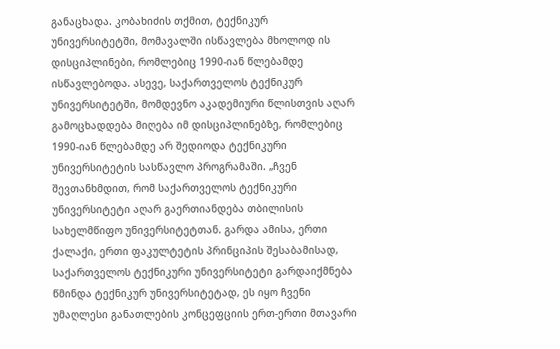განაცხადა. კობახიძის თქმით, ტექნიკურ უნივერსიტეტში, მომავალში ისწავლება მხოლოდ ის დისციპლინები, რომლებიც 1990-იან წლებამდე ისწავლებოდა. ასევე, საქართველოს ტექნიკურ უნივერსიტეტში, მომდევნო აკადემიური წლისთვის აღარ გამოცხადდება მიღება იმ დისციპლინებზე, რომლებიც 1990-იან წლებამდე არ შედიოდა ტექნიკური უნივერსიტეტის სასწავლო პროგრამაში. „ჩვენ შევთანხმდით, რომ საქართველოს ტექნიკური უნივერსიტეტი აღარ გაერთიანდება თბილისის სახელმწიფო უნივერსიტეტთან. გარდა ამისა, ერთი ქალაქი, ერთი ფაკულტეტის პრინციპის შესაბამისად, საქართველოს ტექნიკური უნივერსიტეტი გარდაიქმნება წმინდა ტექნიკურ უნივერსიტეტად, ეს იყო ჩვენი უმაღლესი განათლების კონცეფციის ერთ-ერთი მთავარი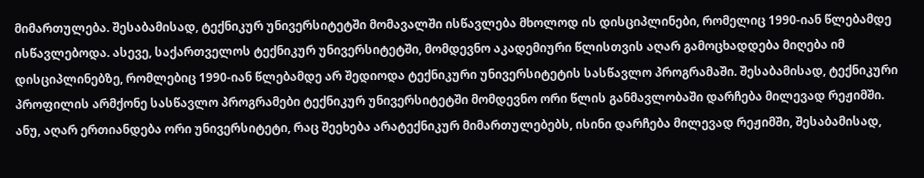მიმართულება. შესაბამისად, ტექნიკურ უნივერსიტეტში მომავალში ისწავლება მხოლოდ ის დისციპლინები, რომელიც 1990-იან წლებამდე ისწავლებოდა. ასევე, საქართველოს ტექნიკურ უნივერსიტეტში, მომდევნო აკადემიური წლისთვის აღარ გამოცხადდება მიღება იმ დისციპლინებზე, რომლებიც 1990-იან წლებამდე არ შედიოდა ტექნიკური უნივერსიტეტის სასწავლო პროგრამაში. შესაბამისად, ტექნიკური პროფილის არმქონე სასწავლო პროგრამები ტექნიკურ უნივერსიტეტში მომდევნო ორი წლის განმავლობაში დარჩება მილევად რეჟიმში. ანუ, აღარ ერთიანდება ორი უნივერსიტეტი, რაც შეეხება არატექნიკურ მიმართულებებს, ისინი დარჩება მილევად რეჟიმში, შესაბამისად,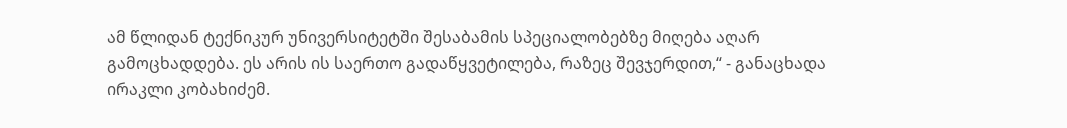ამ წლიდან ტექნიკურ უნივერსიტეტში შესაბამის სპეციალობებზე მიღება აღარ გამოცხადდება. ეს არის ის საერთო გადაწყვეტილება, რაზეც შევჯერდით,“ - განაცხადა ირაკლი კობახიძემ.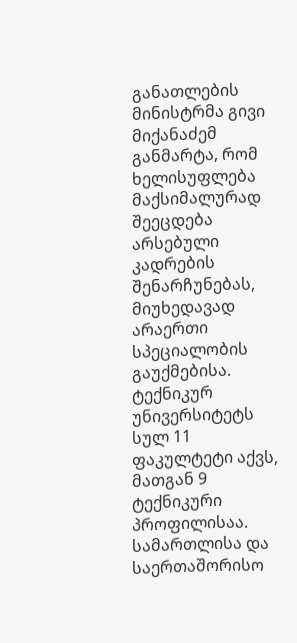განათლების მინისტრმა გივი მიქანაძემ განმარტა, რომ ხელისუფლება მაქსიმალურად შეეცდება არსებული კადრების შენარჩუნებას, მიუხედავად არაერთი სპეციალობის გაუქმებისა. ტექნიკურ უნივერსიტეტს სულ 11 ფაკულტეტი აქვს, მათგან 9 ტექნიკური პროფილისაა. სამართლისა და საერთაშორისო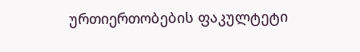ურთიერთობების ფაკულტეტი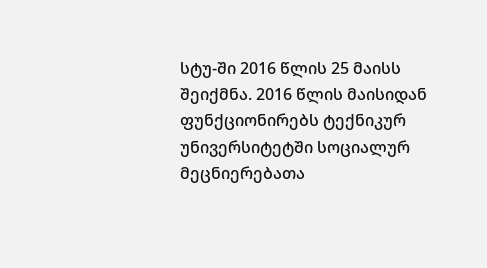სტუ-ში 2016 წლის 25 მაისს შეიქმნა. 2016 წლის მაისიდან ფუნქციონირებს ტექნიკურ უნივერსიტეტში სოციალურ მეცნიერებათა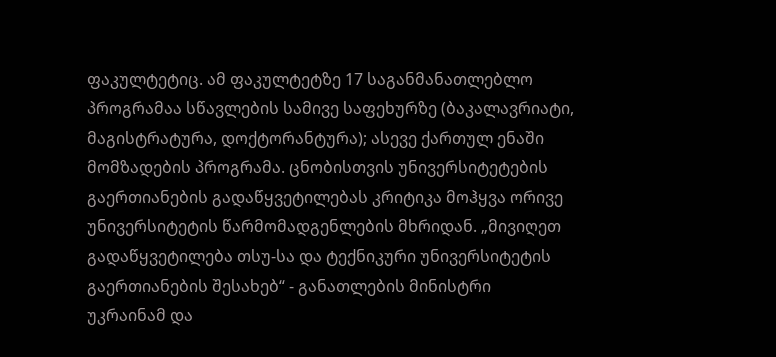ფაკულტეტიც. ამ ფაკულტეტზე 17 საგანმანათლებლო პროგრამაა სწავლების სამივე საფეხურზე (ბაკალავრიატი, მაგისტრატურა, დოქტორანტურა); ასევე ქართულ ენაში მომზადების პროგრამა. ცნობისთვის უნივერსიტეტების გაერთიანების გადაწყვეტილებას კრიტიკა მოჰყვა ორივე უნივერსიტეტის წარმომადგენლების მხრიდან. „მივიღეთ გადაწყვეტილება თსუ-სა და ტექნიკური უნივერსიტეტის გაერთიანების შესახებ“ - განათლების მინისტრი
უკრაინამ და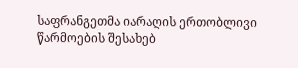საფრანგეთმა იარაღის ერთობლივი წარმოების შესახებ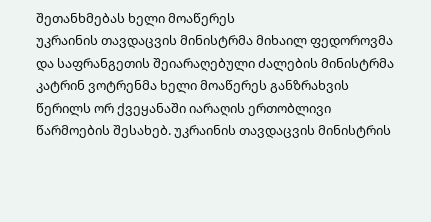შეთანხმებას ხელი მოაწერეს
უკრაინის თავდაცვის მინისტრმა მიხაილ ფედოროვმა და საფრანგეთის შეიარაღებული ძალების მინისტრმა კატრინ ვოტრენმა ხელი მოაწერეს განზრახვის წერილს ორ ქვეყანაში იარაღის ერთობლივი წარმოების შესახებ. უკრაინის თავდაცვის მინისტრის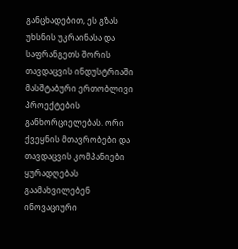განცხადებით, ეს გზას უხსნის უკრაინასა და საფრანგეთს შორის თავდაცვის ინდუსტრიაში მასშტაბური ერთობლივი პროექტების განხორციელებას. ორი ქვეყნის მთავრობები და თავდაცვის კომპანიები ყურადღებას გაამახვილებენ ინოვაციური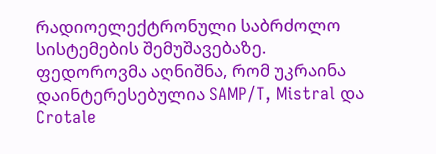რადიოელექტრონული საბრძოლო სისტემების შემუშავებაზე. ფედოროვმა აღნიშნა, რომ უკრაინა დაინტერესებულია SAMP/T, Mistral და Crotale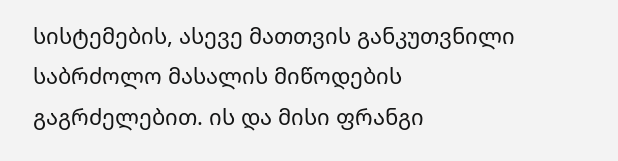სისტემების, ასევე მათთვის განკუთვნილი საბრძოლო მასალის მიწოდების გაგრძელებით. ის და მისი ფრანგი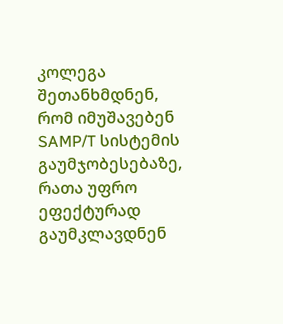კოლეგა შეთანხმდნენ, რომ იმუშავებენ SAMP/T სისტემის გაუმჯობესებაზე, რათა უფრო ეფექტურად გაუმკლავდნენ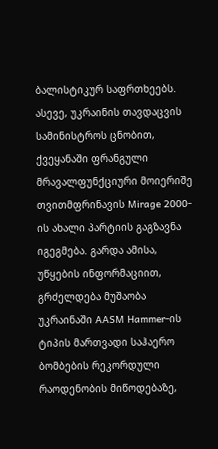ბალისტიკურ საფრთხეებს. ასევე, უკრაინის თავდაცვის სამინისტროს ცნობით, ქვეყანაში ფრანგული მრავალფუნქციური მოიერიშე თვითმფრინავის Mirage 2000-ის ახალი პარტიის გაგზავნა იგეგმება. გარდა ამისა, უწყების ინფორმაციით, გრძელდება მუშაობა უკრაინაში AASM Hammer-ის ტიპის მართვადი საჰაერო ბომბების რეკორდული რაოდენობის მიწოდებაზე,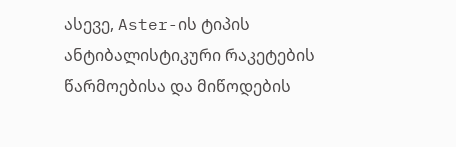ასევე, Aster-ის ტიპის ანტიბალისტიკური რაკეტების წარმოებისა და მიწოდების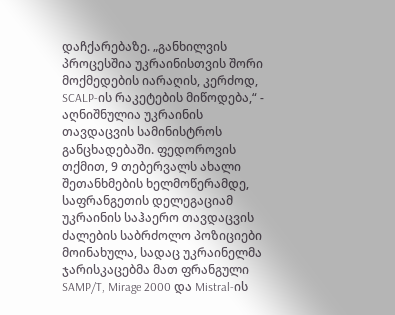დაჩქარებაზე. „განხილვის პროცესშია უკრაინისთვის შორი მოქმედების იარაღის, კერძოდ, SCALP-ის რაკეტების მიწოდება,“ - აღნიშნულია უკრაინის თავდაცვის სამინისტროს განცხადებაში. ფედოროვის თქმით, 9 თებერვალს ახალი შეთანხმების ხელმოწერამდე, საფრანგეთის დელეგაციამ უკრაინის საჰაერო თავდაცვის ძალების საბრძოლო პოზიციები მოინახულა, სადაც უკრაინელმა ჯარისკაცებმა მათ ფრანგული SAMP/T, Mirage 2000 და Mistral-ის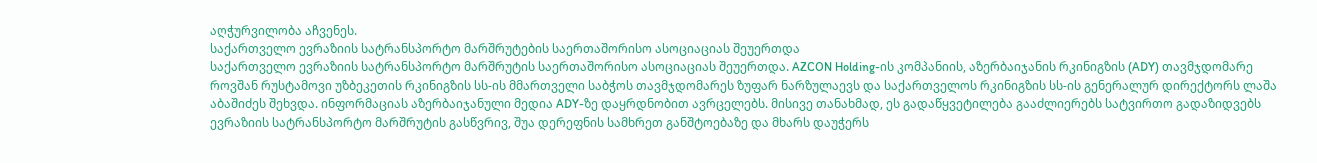აღჭურვილობა აჩვენეს.
საქართველო ევრაზიის სატრანსპორტო მარშრუტების საერთაშორისო ასოციაციას შეუერთდა
საქართველო ევრაზიის სატრანსპორტო მარშრუტის საერთაშორისო ასოციაციას შეუერთდა. AZCON Holding-ის კომპანიის, აზერბაიჯანის რკინიგზის (ADY) თავმჯდომარე როვშან რუსტამოვი უზბეკეთის რკინიგზის სს-ის მმართველი საბჭოს თავმჯდომარეს ზუფარ ნარზულაევს და საქართველოს რკინიგზის სს-ის გენერალურ დირექტორს ლაშა აბაშიძეს შეხვდა. ინფორმაციას აზერბაიჯანული მედია ADY-ზე დაყრდნობით ავრცელებს. მისივე თანახმად, ეს გადაწყვეტილება გააძლიერებს სატვირთო გადაზიდვებს ევრაზიის სატრანსპორტო მარშრუტის გასწვრივ, შუა დერეფნის სამხრეთ განშტოებაზე და მხარს დაუჭერს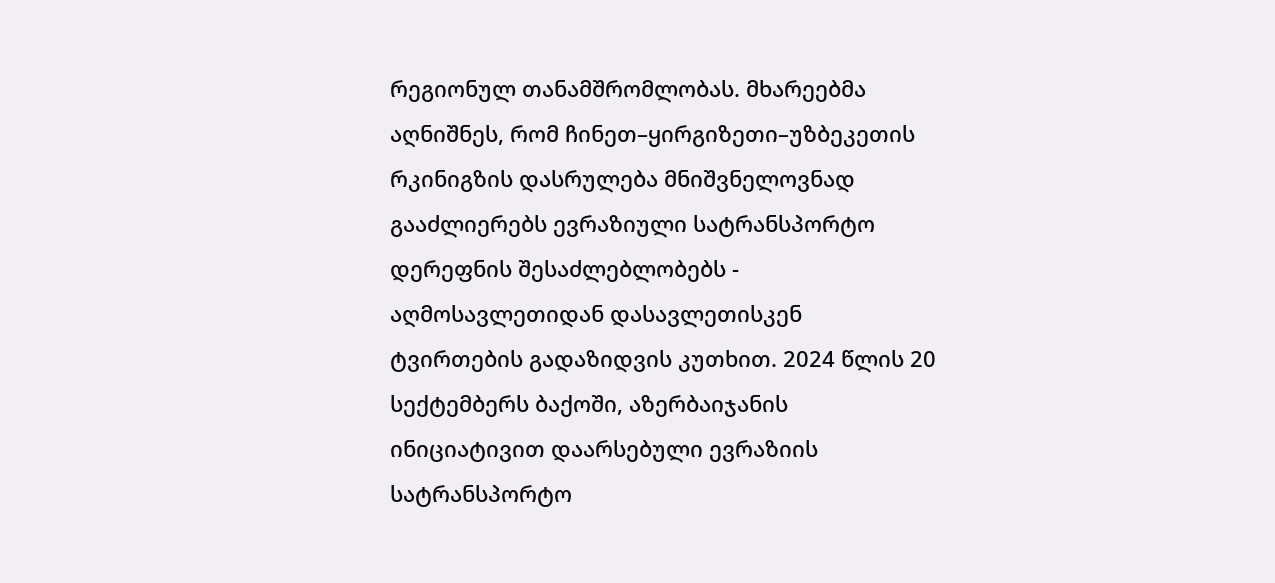რეგიონულ თანამშრომლობას. მხარეებმა აღნიშნეს, რომ ჩინეთ–ყირგიზეთი–უზბეკეთის რკინიგზის დასრულება მნიშვნელოვნად გააძლიერებს ევრაზიული სატრანსპორტო დერეფნის შესაძლებლობებს - აღმოსავლეთიდან დასავლეთისკენ ტვირთების გადაზიდვის კუთხით. 2024 წლის 20 სექტემბერს ბაქოში, აზერბაიჯანის ინიციატივით დაარსებული ევრაზიის სატრანსპორტო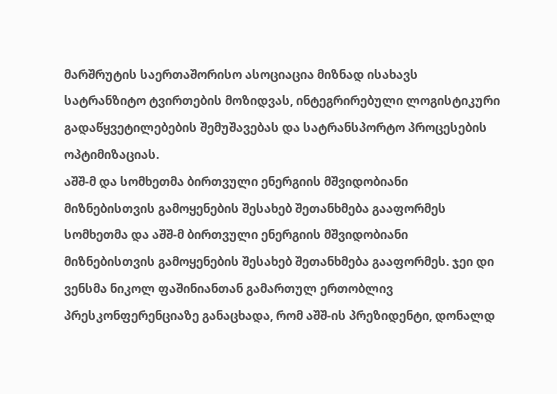მარშრუტის საერთაშორისო ასოციაცია მიზნად ისახავს სატრანზიტო ტვირთების მოზიდვას, ინტეგრირებული ლოგისტიკური გადაწყვეტილებების შემუშავებას და სატრანსპორტო პროცესების ოპტიმიზაციას.
აშშ-მ და სომხეთმა ბირთვული ენერგიის მშვიდობიანი მიზნებისთვის გამოყენების შესახებ შეთანხმება გააფორმეს
სომხეთმა და აშშ-მ ბირთვული ენერგიის მშვიდობიანი მიზნებისთვის გამოყენების შესახებ შეთანხმება გააფორმეს. ჯეი დი ვენსმა ნიკოლ ფაშინიანთან გამართულ ერთობლივ პრესკონფერენციაზე განაცხადა, რომ აშშ-ის პრეზიდენტი, დონალდ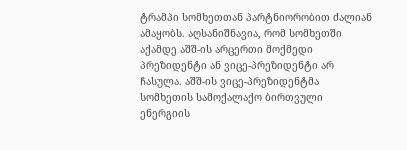ტრამპი სომხეთთან პარტნიორობით ძალიან ამაყობს. აღსანიშნავია, რომ სომხეთში აქამდე აშშ-ის არცერთი მოქმედი პრეზიდენტი ან ვიცე-პრეზიდენტი არ ჩასულა. აშშ-ის ვიცე-პრეზიდენტმა სომხეთის სამოქალაქო ბირთვული ენერგიის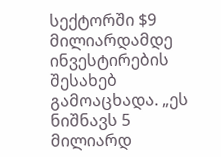სექტორში $9 მილიარდამდე ინვესტირების შესახებ გამოაცხადა. „ეს ნიშნავს 5 მილიარდ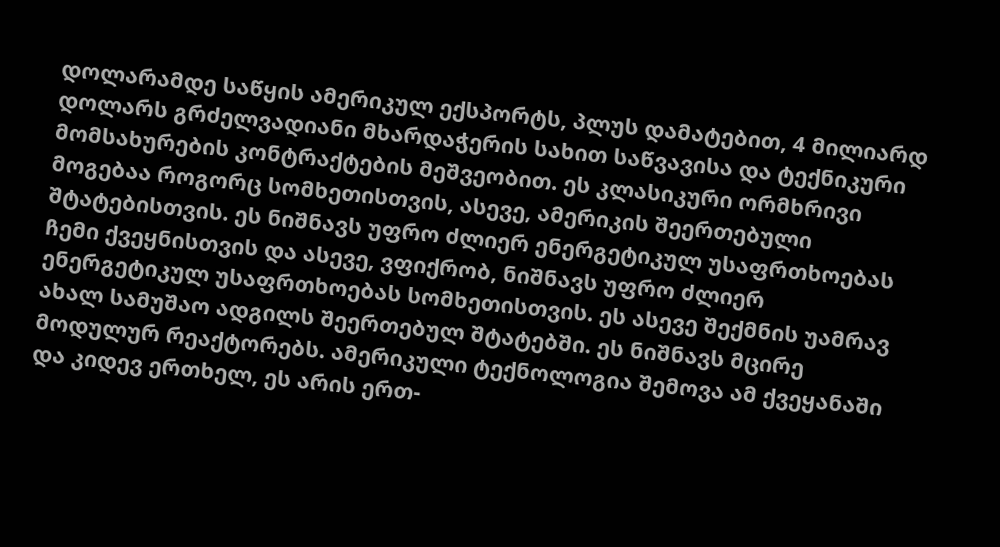დოლარამდე საწყის ამერიკულ ექსპორტს, პლუს დამატებით, 4 მილიარდ დოლარს გრძელვადიანი მხარდაჭერის სახით საწვავისა და ტექნიკური მომსახურების კონტრაქტების მეშვეობით. ეს კლასიკური ორმხრივი მოგებაა როგორც სომხეთისთვის, ასევე, ამერიკის შეერთებული შტატებისთვის. ეს ნიშნავს უფრო ძლიერ ენერგეტიკულ უსაფრთხოებას ჩემი ქვეყნისთვის და ასევე, ვფიქრობ, ნიშნავს უფრო ძლიერ ენერგეტიკულ უსაფრთხოებას სომხეთისთვის. ეს ასევე შექმნის უამრავ ახალ სამუშაო ადგილს შეერთებულ შტატებში. ეს ნიშნავს მცირე მოდულურ რეაქტორებს. ამერიკული ტექნოლოგია შემოვა ამ ქვეყანაში და კიდევ ერთხელ, ეს არის ერთ-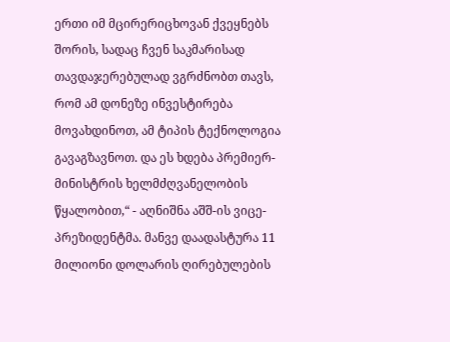ერთი იმ მცირერიცხოვან ქვეყნებს შორის, სადაც ჩვენ საკმარისად თავდაჯერებულად ვგრძნობთ თავს, რომ ამ დონეზე ინვესტირება მოვახდინოთ, ამ ტიპის ტექნოლოგია გავაგზავნოთ. და ეს ხდება პრემიერ-მინისტრის ხელმძღვანელობის წყალობით,“ - აღნიშნა აშშ-ის ვიცე-პრეზიდენტმა. მანვე დაადასტურა 11 მილიონი დოლარის ღირებულების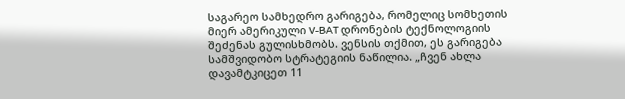საგარეო სამხედრო გარიგება, რომელიც სომხეთის მიერ ამერიკული V-BAT დრონების ტექნოლოგიის შეძენას გულისხმობს. ვენსის თქმით, ეს გარიგება სამშვიდობო სტრატეგიის ნაწილია. „ჩვენ ახლა დავამტკიცეთ 11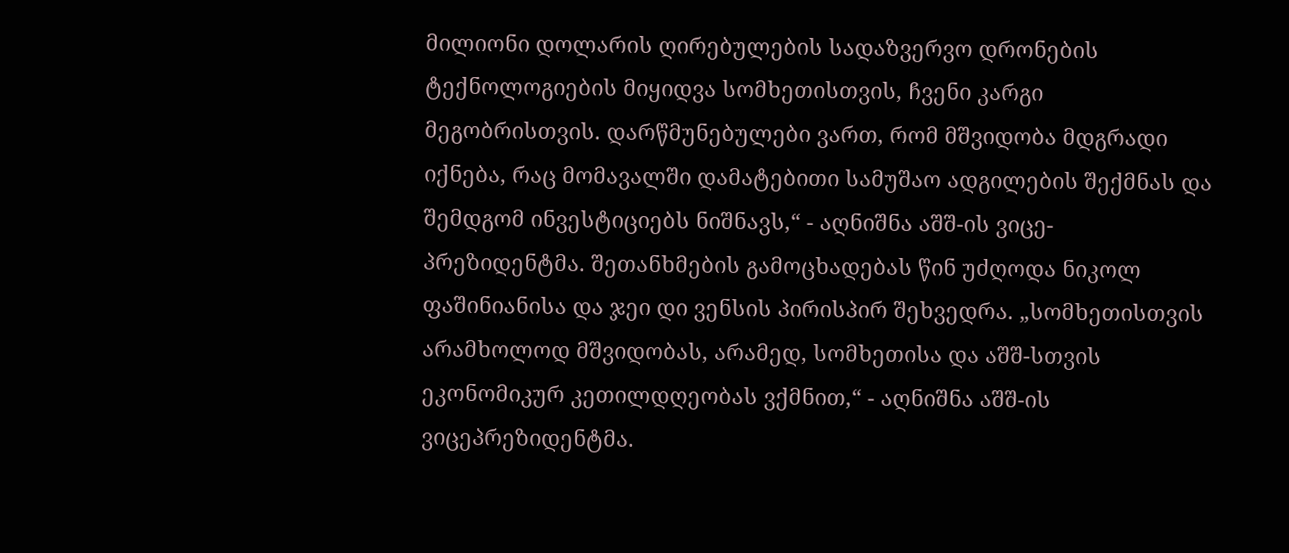მილიონი დოლარის ღირებულების სადაზვერვო დრონების ტექნოლოგიების მიყიდვა სომხეთისთვის, ჩვენი კარგი მეგობრისთვის. დარწმუნებულები ვართ, რომ მშვიდობა მდგრადი იქნება, რაც მომავალში დამატებითი სამუშაო ადგილების შექმნას და შემდგომ ინვესტიციებს ნიშნავს,“ - აღნიშნა აშშ-ის ვიცე-პრეზიდენტმა. შეთანხმების გამოცხადებას წინ უძღოდა ნიკოლ ფაშინიანისა და ჯეი დი ვენსის პირისპირ შეხვედრა. „სომხეთისთვის არამხოლოდ მშვიდობას, არამედ, სომხეთისა და აშშ-სთვის ეკონომიკურ კეთილდღეობას ვქმნით,“ - აღნიშნა აშშ-ის ვიცეპრეზიდენტმა.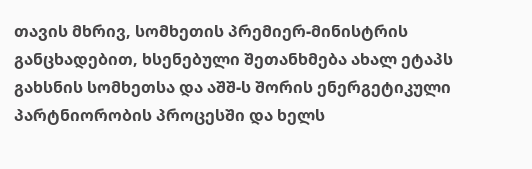თავის მხრივ, სომხეთის პრემიერ-მინისტრის განცხადებით, ხსენებული შეთანხმება ახალ ეტაპს გახსნის სომხეთსა და აშშ-ს შორის ენერგეტიკული პარტნიორობის პროცესში და ხელს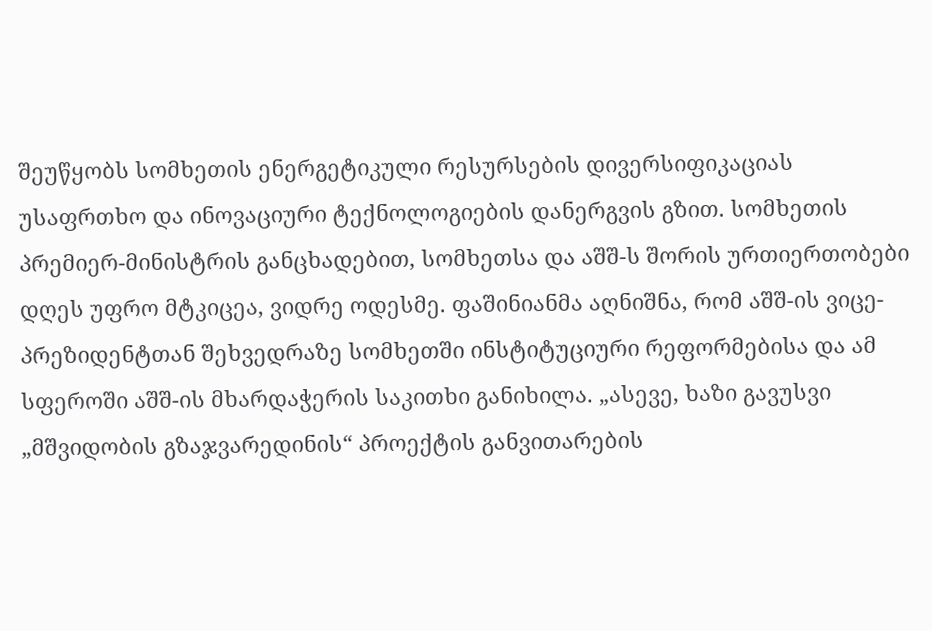შეუწყობს სომხეთის ენერგეტიკული რესურსების დივერსიფიკაციას უსაფრთხო და ინოვაციური ტექნოლოგიების დანერგვის გზით. სომხეთის პრემიერ-მინისტრის განცხადებით, სომხეთსა და აშშ-ს შორის ურთიერთობები დღეს უფრო მტკიცეა, ვიდრე ოდესმე. ფაშინიანმა აღნიშნა, რომ აშშ-ის ვიცე-პრეზიდენტთან შეხვედრაზე სომხეთში ინსტიტუციური რეფორმებისა და ამ სფეროში აშშ-ის მხარდაჭერის საკითხი განიხილა. „ასევე, ხაზი გავუსვი „მშვიდობის გზაჯვარედინის“ პროექტის განვითარების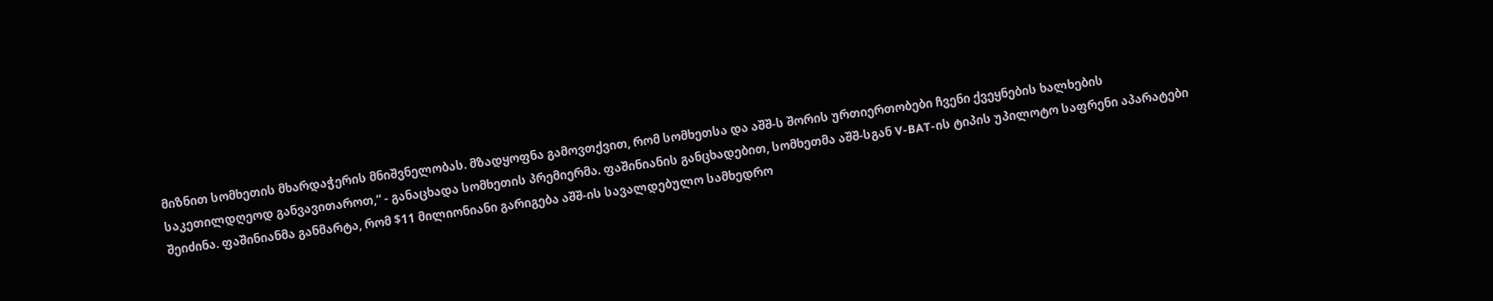მიზნით სომხეთის მხარდაჭერის მნიშვნელობას. მზადყოფნა გამოვთქვით, რომ სომხეთსა და აშშ-ს შორის ურთიერთობები ჩვენი ქვეყნების ხალხების საკეთილდღეოდ განვავითაროთ,“ - განაცხადა სომხეთის პრემიერმა. ფაშინიანის განცხადებით, სომხეთმა აშშ-სგან V-BAT-ის ტიპის უპილოტო საფრენი აპარატები შეიძინა. ფაშინიანმა განმარტა, რომ $11 მილიონიანი გარიგება აშშ-ის სავალდებულო სამხედრო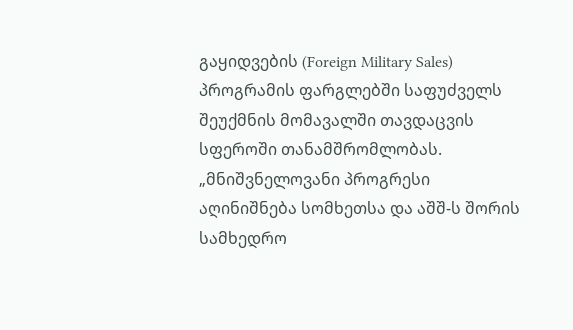გაყიდვების (Foreign Military Sales) პროგრამის ფარგლებში საფუძველს შეუქმნის მომავალში თავდაცვის სფეროში თანამშრომლობას. „მნიშვნელოვანი პროგრესი აღინიშნება სომხეთსა და აშშ-ს შორის სამხედრო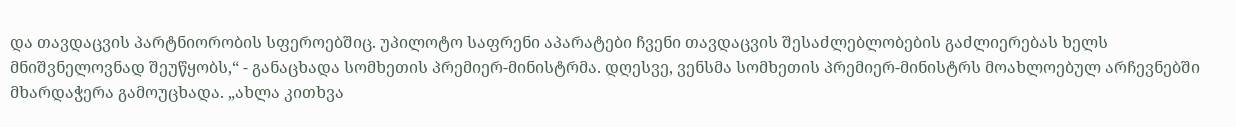და თავდაცვის პარტნიორობის სფეროებშიც. უპილოტო საფრენი აპარატები ჩვენი თავდაცვის შესაძლებლობების გაძლიერებას ხელს მნიშვნელოვნად შეუწყობს,“ - განაცხადა სომხეთის პრემიერ-მინისტრმა. დღესვე, ვენსმა სომხეთის პრემიერ-მინისტრს მოახლოებულ არჩევნებში მხარდაჭერა გამოუცხადა. „ახლა კითხვა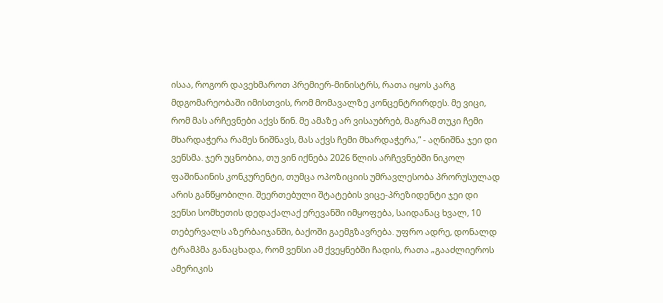ისაა, როგორ დავეხმაროთ პრემიერ-მინისტრს, რათა იყოს კარგ მდგომარეობაში იმისთვის, რომ მომავალზე კონცენტრირდეს. მე ვიცი, რომ მას არჩევნები აქვს წინ. მე ამაზე არ ვისაუბრებ, მაგრამ თუკი ჩემი მხარდაჭერა რამეს ნიშნავს, მას აქვს ჩემი მხარდაჭერა,“ - აღნიშნა ჯეი დი ვენსმა. ჯერ უცნობია, თუ ვინ იქნება 2026 წლის არჩევნებში ნიკოლ ფაშინაინის კონკურენტი, თუმცა ოპოზიციის უმრავლესობა პრორუსულად არის განწყობილი. შეერთებული შტატების ვიცე-პრეზიდენტი ჯეი დი ვენსი სომხეთის დედაქალაქ ერევანში იმყოფება, საიდანაც ხვალ, 10 თებერვალს აზერბაიჯანში, ბაქოში გაემგზავრება. უფრო ადრე, დონალდ ტრამპმა განაცხადა, რომ ვენსი ამ ქვეყნებში ჩადის, რათა „გააძლიეროს ამერიკის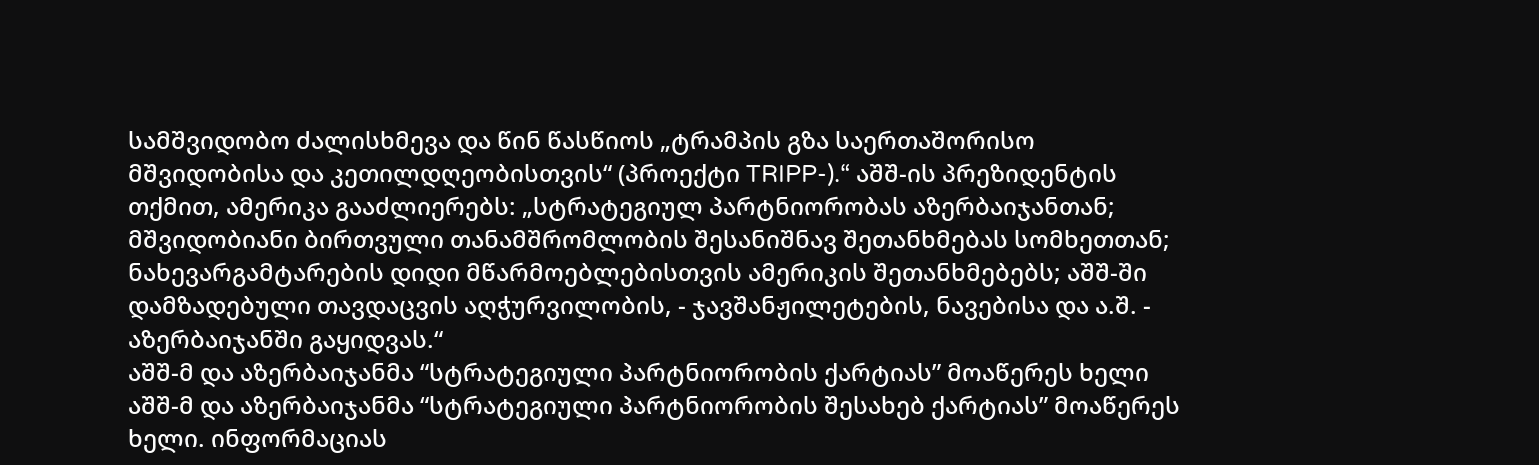სამშვიდობო ძალისხმევა და წინ წასწიოს „ტრამპის გზა საერთაშორისო მშვიდობისა და კეთილდღეობისთვის“ (პროექტი TRIPP-).“ აშშ-ის პრეზიდენტის თქმით, ამერიკა გააძლიერებს: „სტრატეგიულ პარტნიორობას აზერბაიჯანთან; მშვიდობიანი ბირთვული თანამშრომლობის შესანიშნავ შეთანხმებას სომხეთთან; ნახევარგამტარების დიდი მწარმოებლებისთვის ამერიკის შეთანხმებებს; აშშ-ში დამზადებული თავდაცვის აღჭურვილობის, - ჯავშანჟილეტების, ნავებისა და ა.შ. - აზერბაიჯანში გაყიდვას.“
აშშ-მ და აზერბაიჯანმა “სტრატეგიული პარტნიორობის ქარტიას” მოაწერეს ხელი
აშშ-მ და აზერბაიჯანმა “სტრატეგიული პარტნიორობის შესახებ ქარტიას” მოაწერეს ხელი. ინფორმაციას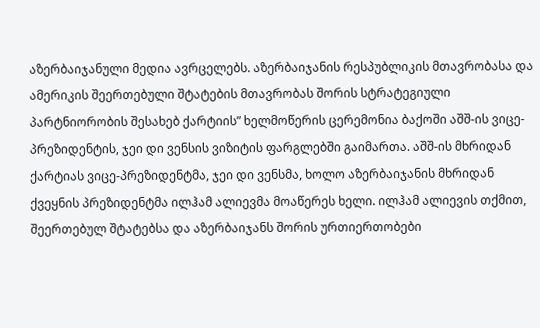აზერბაიჯანული მედია ავრცელებს. აზერბაიჯანის რესპუბლიკის მთავრობასა და ამერიკის შეერთებული შტატების მთავრობას შორის სტრატეგიული პარტნიორობის შესახებ ქარტიის” ხელმოწერის ცერემონია ბაქოში აშშ-ის ვიცე-პრეზიდენტის, ჯეი დი ვენსის ვიზიტის ფარგლებში გაიმართა. აშშ-ის მხრიდან ქარტიას ვიცე-პრეზიდენტმა, ჯეი დი ვენსმა, ხოლო აზერბაიჯანის მხრიდან ქვეყნის პრეზიდენტმა ილჰამ ალიევმა მოაწერეს ხელი. ილჰამ ალიევის თქმით, შეერთებულ შტატებსა და აზერბაიჯანს შორის ურთიერთობები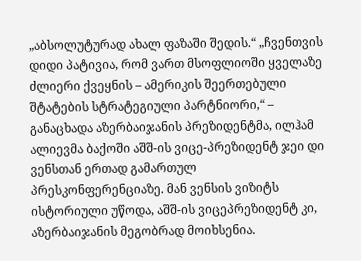„აბსოლუტურად ახალ ფაზაში შედის.“ „ჩვენთვის დიდი პატივია, რომ ვართ მსოფლიოში ყველაზე ძლიერი ქვეყნის – ამერიკის შეერთებული შტატების სტრატეგიული პარტნიორი,“ – განაცხადა აზერბაიჯანის პრეზიდენტმა, ილჰამ ალიევმა ბაქოში აშშ-ის ვიცე-პრეზიდენტ ჯეი დი ვენსთან ერთად გამართულ პრესკონფერენციაზე. მან ვენსის ვიზიტს ისტორიული უწოდა, აშშ-ის ვიცეპრეზიდენტ კი, აზერბაიჯანის მეგობრად მოიხსენია.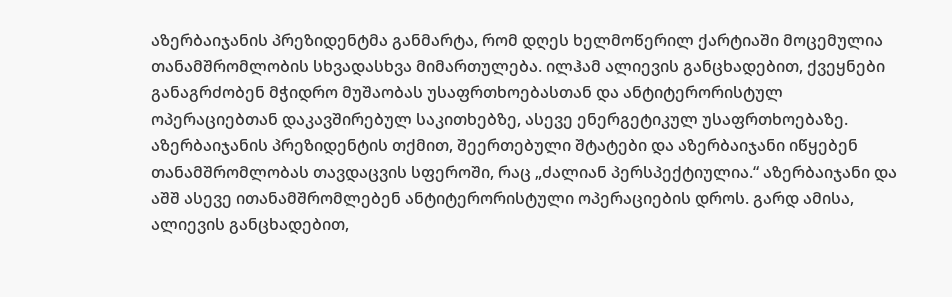აზერბაიჯანის პრეზიდენტმა განმარტა, რომ დღეს ხელმოწერილ ქარტიაში მოცემულია თანამშრომლობის სხვადასხვა მიმართულება. ილჰამ ალიევის განცხადებით, ქვეყნები განაგრძობენ მჭიდრო მუშაობას უსაფრთხოებასთან და ანტიტერორისტულ ოპერაციებთან დაკავშირებულ საკითხებზე, ასევე ენერგეტიკულ უსაფრთხოებაზე. აზერბაიჯანის პრეზიდენტის თქმით, შეერთებული შტატები და აზერბაიჯანი იწყებენ თანამშრომლობას თავდაცვის სფეროში, რაც „ძალიან პერსპექტიულია.“ აზერბაიჯანი და აშშ ასევე ითანამშრომლებენ ანტიტერორისტული ოპერაციების დროს. გარდ ამისა, ალიევის განცხადებით,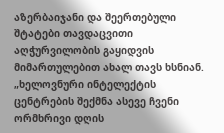აზერბაიჯანი და შეერთებული შტატები თავდაცვითი აღჭურვილობის გაყიდვის მიმართულებით ახალ თავს ხსნიან. „ხელოვნური ინტელექტის ცენტრების შექმნა ასევე ჩვენი ორმხრივი დღის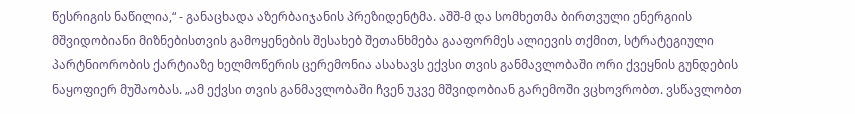წესრიგის ნაწილია,“ - განაცხადა აზერბაიჯანის პრეზიდენტმა. აშშ-მ და სომხეთმა ბირთვული ენერგიის მშვიდობიანი მიზნებისთვის გამოყენების შესახებ შეთანხმება გააფორმეს ალიევის თქმით, სტრატეგიული პარტნიორობის ქარტიაზე ხელმოწერის ცერემონია ასახავს ექვსი თვის განმავლობაში ორი ქვეყნის გუნდების ნაყოფიერ მუშაობას. „ამ ექვსი თვის განმავლობაში ჩვენ უკვე მშვიდობიან გარემოში ვცხოვრობთ. ვსწავლობთ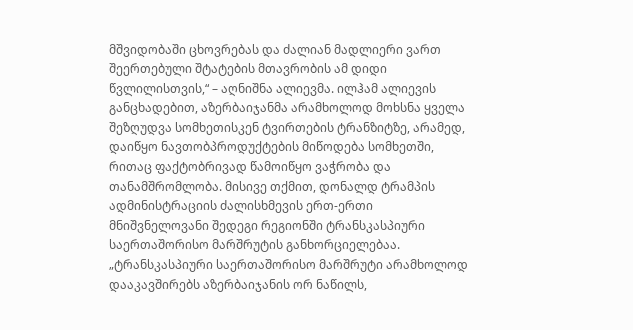მშვიდობაში ცხოვრებას და ძალიან მადლიერი ვართ შეერთებული შტატების მთავრობის ამ დიდი წვლილისთვის,“ – აღნიშნა ალიევმა. ილჰამ ალიევის განცხადებით, აზერბაიჯანმა არამხოლოდ მოხსნა ყველა შეზღუდვა სომხეთისკენ ტვირთების ტრანზიტზე, არამედ, დაიწყო ნავთობპროდუქტების მიწოდება სომხეთში, რითაც ფაქტობრივად წამოიწყო ვაჭრობა და თანამშრომლობა. მისივე თქმით, დონალდ ტრამპის ადმინისტრაციის ძალისხმევის ერთ-ერთი მნიშვნელოვანი შედეგი რეგიონში ტრანსკასპიური საერთაშორისო მარშრუტის განხორციელებაა. „ტრანსკასპიური საერთაშორისო მარშრუტი არამხოლოდ დააკავშირებს აზერბაიჯანის ორ ნაწილს,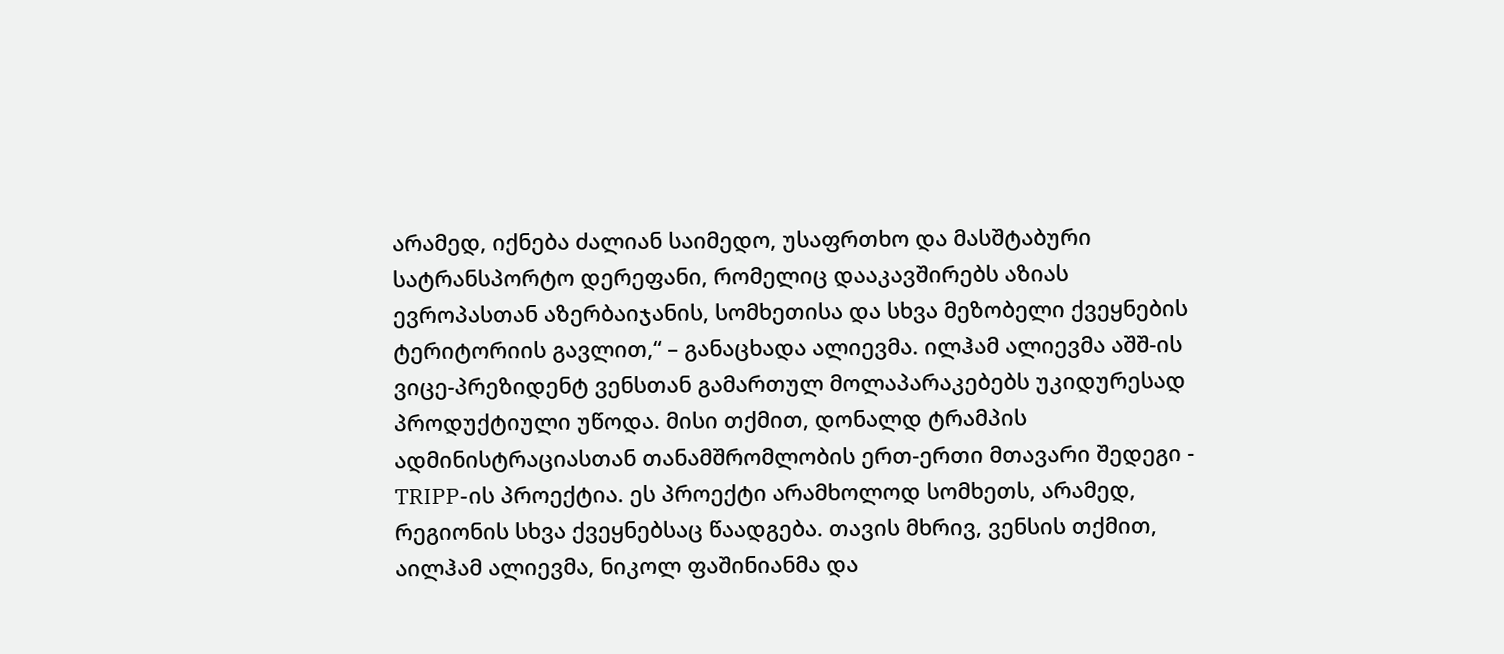არამედ, იქნება ძალიან საიმედო, უსაფრთხო და მასშტაბური სატრანსპორტო დერეფანი, რომელიც დააკავშირებს აზიას ევროპასთან აზერბაიჯანის, სომხეთისა და სხვა მეზობელი ქვეყნების ტერიტორიის გავლით,“ – განაცხადა ალიევმა. ილჰამ ალიევმა აშშ-ის ვიცე-პრეზიდენტ ვენსთან გამართულ მოლაპარაკებებს უკიდურესად პროდუქტიული უწოდა. მისი თქმით, დონალდ ტრამპის ადმინისტრაციასთან თანამშრომლობის ერთ-ერთი მთავარი შედეგი - TRIPP-ის პროექტია. ეს პროექტი არამხოლოდ სომხეთს, არამედ, რეგიონის სხვა ქვეყნებსაც წაადგება. თავის მხრივ, ვენსის თქმით, აილჰამ ალიევმა, ნიკოლ ფაშინიანმა და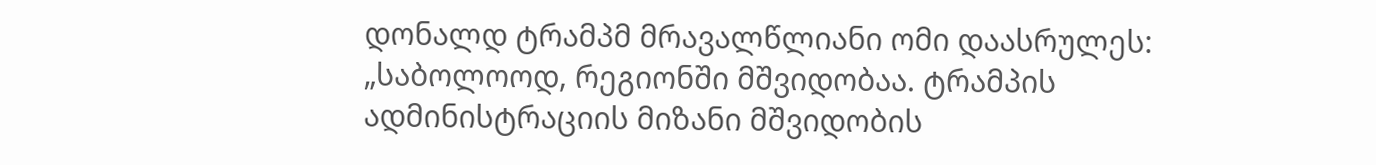დონალდ ტრამპმ მრავალწლიანი ომი დაასრულეს: „საბოლოოდ, რეგიონში მშვიდობაა. ტრამპის ადმინისტრაციის მიზანი მშვიდობის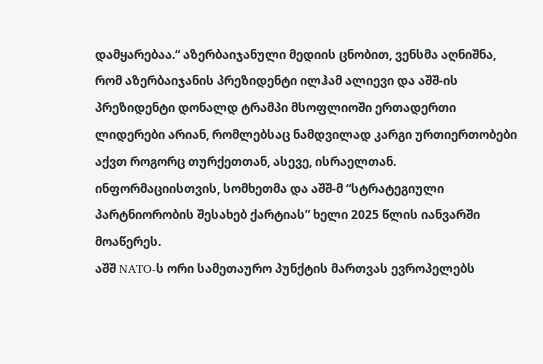დამყარებაა.“ აზერბაიჯანული მედიის ცნობით, ვენსმა აღნიშნა, რომ აზერბაიჯანის პრეზიდენტი ილჰამ ალიევი და აშშ-ის პრეზიდენტი დონალდ ტრამპი მსოფლიოში ერთადერთი ლიდერები არიან, რომლებსაც ნამდვილად კარგი ურთიერთობები აქვთ როგორც თურქეთთან, ასევე, ისრაელთან. ინფორმაციისთვის, სომხეთმა და აშშ-მ “სტრატეგიული პარტნიორობის შესახებ ქარტიას” ხელი 2025 წლის იანვარში მოაწერეს.
აშშ NATO-ს ორი სამეთაურო პუნქტის მართვას ევროპელებს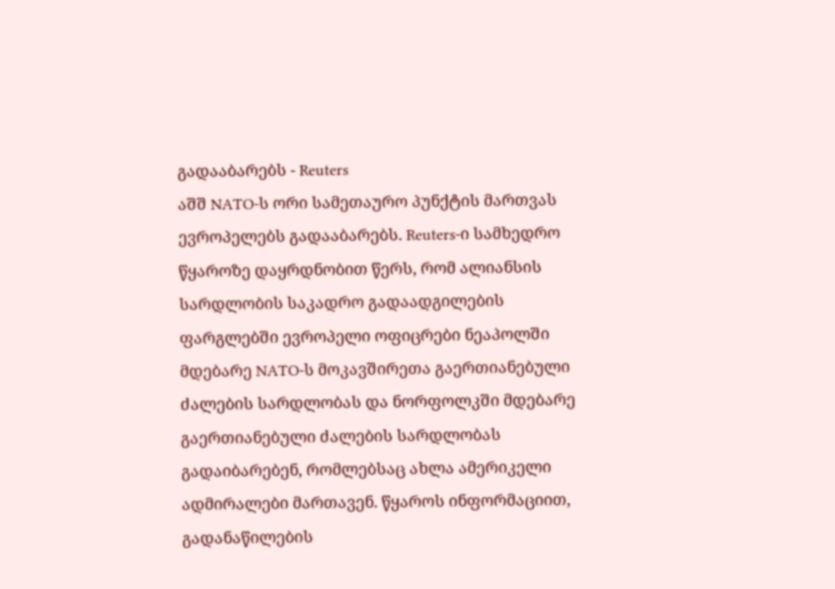გადააბარებს - Reuters
აშშ NATO-ს ორი სამეთაურო პუნქტის მართვას ევროპელებს გადააბარებს. Reuters-ი სამხედრო წყაროზე დაყრდნობით წერს, რომ ალიანსის სარდლობის საკადრო გადაადგილების ფარგლებში ევროპელი ოფიცრები ნეაპოლში მდებარე NATO-ს მოკავშირეთა გაერთიანებული ძალების სარდლობას და ნორფოლკში მდებარე გაერთიანებული ძალების სარდლობას გადაიბარებენ, რომლებსაც ახლა ამერიკელი ადმირალები მართავენ. წყაროს ინფორმაციით, გადანაწილების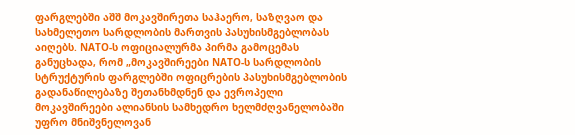ფარგლებში აშშ მოკავშირეთა საჰაერო, საზღვაო და სახმელეთო სარდლობის მართვის პასუხისმგებლობას აიღებს. NATO-ს ოფიციალურმა პირმა გამოცემას განუცხადა, რომ „მოკავშირეები NATO-ს სარდლობის სტრუქტურის ფარგლებში ოფიცრების პასუხისმგებლობის გადანაწილებაზე შეთანხმდნენ და ევროპელი მოკავშირეები ალიანსის სამხედრო ხელმძღვანელობაში უფრო მნიშვნელოვან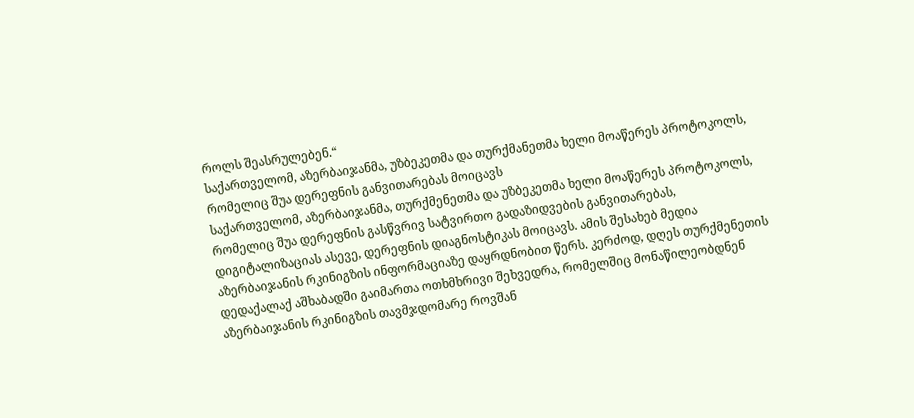როლს შეასრულებენ.“
საქართველომ, აზერბაიჯანმა, უზბეკეთმა და თურქმანეთმა ხელი მოაწერეს პროტოკოლს, რომელიც შუა დერეფნის განვითარებას მოიცავს
საქართველომ, აზერბაიჯანმა, თურქმენეთმა და უზბეკეთმა ხელი მოაწერეს პროტოკოლს, რომელიც შუა დერეფნის გასწვრივ სატვირთო გადაზიდვების განვითარებას, დიგიტალიზაციას ასევე, დერეფნის დიაგნოსტიკას მოიცავს. ამის შესახებ მედია აზერბაიჯანის რკინიგზის ინფორმაციაზე დაყრდნობით წერს. კერძოდ, დღეს თურქმენეთის დედაქალაქ აშხაბადში გაიმართა ოთხმხრივი შეხვედრა, რომელშიც მონაწილეობდნენ აზერბაიჯანის რკინიგზის თავმჯდომარე როვშან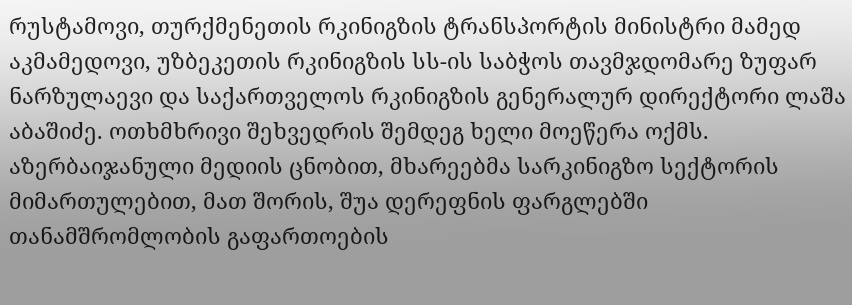რუსტამოვი, თურქმენეთის რკინიგზის ტრანსპორტის მინისტრი მამედ აკმამედოვი, უზბეკეთის რკინიგზის სს-ის საბჭოს თავმჯდომარე ზუფარ ნარზულაევი და საქართველოს რკინიგზის გენერალურ დირექტორი ლაშა აბაშიძე. ოთხმხრივი შეხვედრის შემდეგ ხელი მოეწერა ოქმს. აზერბაიჯანული მედიის ცნობით, მხარეებმა სარკინიგზო სექტორის მიმართულებით, მათ შორის, შუა დერეფნის ფარგლებში თანამშრომლობის გაფართოების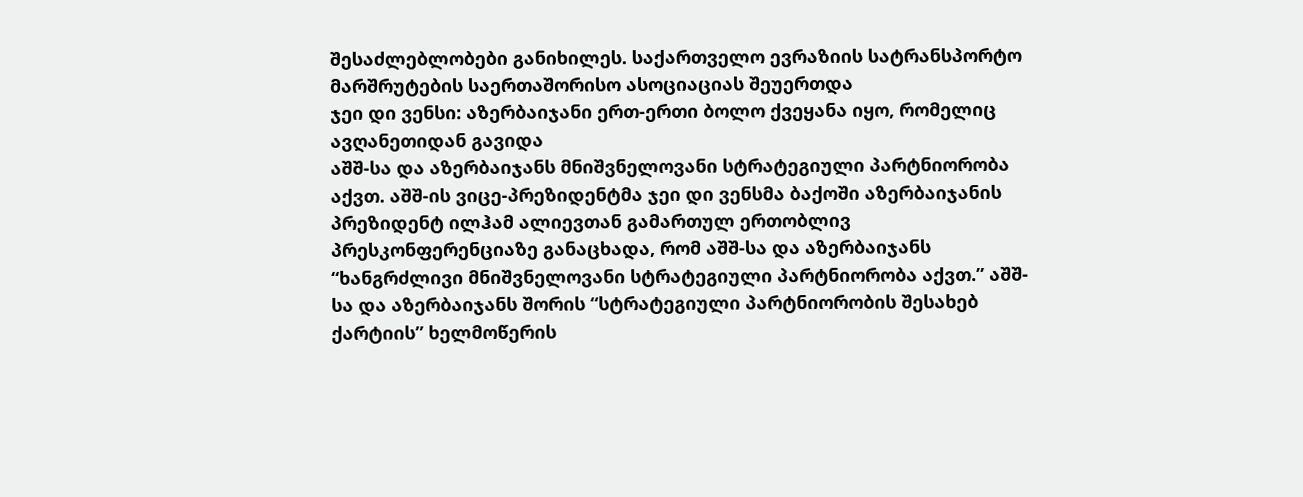შესაძლებლობები განიხილეს. საქართველო ევრაზიის სატრანსპორტო მარშრუტების საერთაშორისო ასოციაციას შეუერთდა
ჯეი დი ვენსი: აზერბაიჯანი ერთ-ერთი ბოლო ქვეყანა იყო, რომელიც ავღანეთიდან გავიდა
აშშ-სა და აზერბაიჯანს მნიშვნელოვანი სტრატეგიული პარტნიორობა აქვთ. აშშ-ის ვიცე-პრეზიდენტმა ჯეი დი ვენსმა ბაქოში აზერბაიჯანის პრეზიდენტ ილჰამ ალიევთან გამართულ ერთობლივ პრესკონფერენციაზე განაცხადა, რომ აშშ-სა და აზერბაიჯანს “ხანგრძლივი მნიშვნელოვანი სტრატეგიული პარტნიორობა აქვთ.” აშშ-სა და აზერბაიჯანს შორის “სტრატეგიული პარტნიორობის შესახებ ქარტიის” ხელმოწერის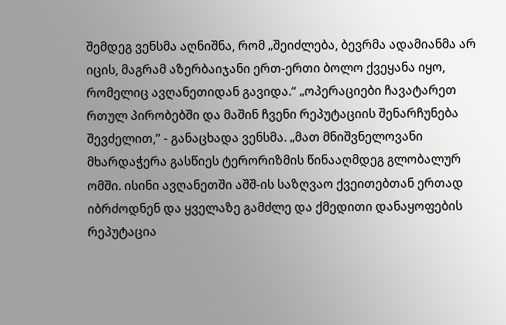შემდეგ ვენსმა აღნიშნა, რომ „შეიძლება, ბევრმა ადამიანმა არ იცის, მაგრამ აზერბაიჯანი ერთ-ერთი ბოლო ქვეყანა იყო, რომელიც ავღანეთიდან გავიდა.“ „ოპერაციები ჩავატარეთ რთულ პირობებში და მაშინ ჩვენი რეპუტაციის შენარჩუნება შევძელით,” - განაცხადა ვენსმა. „მათ მნიშვნელოვანი მხარდაჭერა გასწიეს ტერორიზმის წინააღმდეგ გლობალურ ომში. ისინი ავღანეთში აშშ-ის საზღვაო ქვეითებთან ერთად იბრძოდნენ და ყველაზე გამძლე და ქმედითი დანაყოფების რეპუტაცია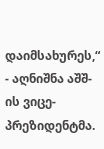დაიმსახურეს,“ - აღნიშნა აშშ-ის ვიცე-პრეზიდენტმა.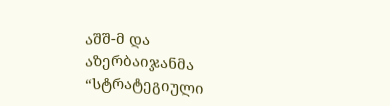აშშ-მ და აზერბაიჯანმა “სტრატეგიული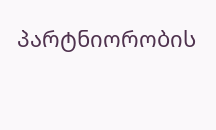პარტნიორობის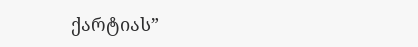ქარტიას”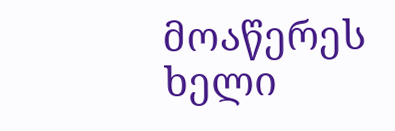მოაწერეს ხელი